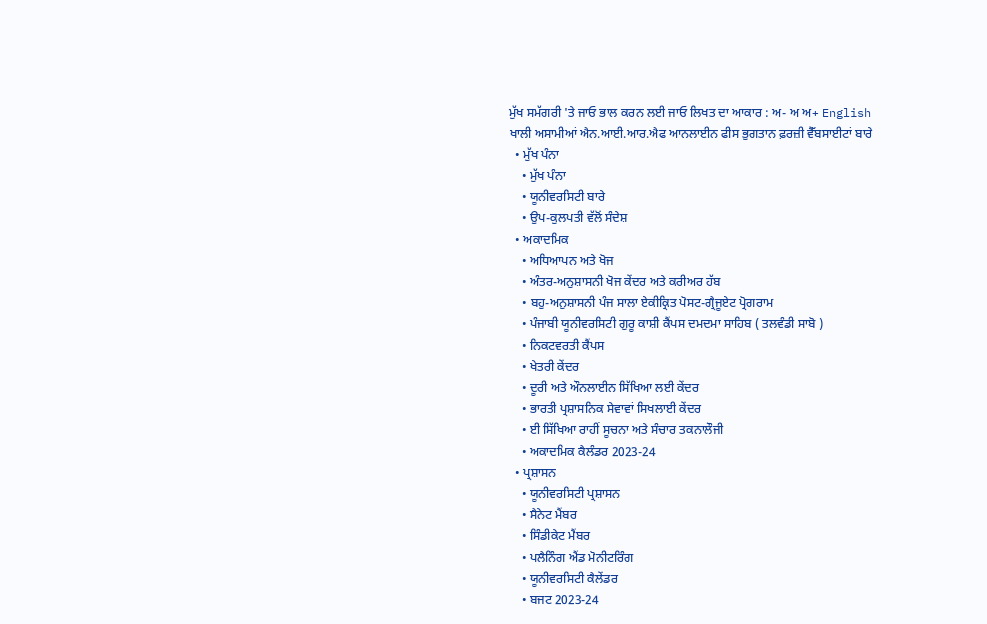ਮੁੱਖ ਸਮੱਗਰੀ 'ਤੇ ਜਾਓ ਭਾਲ ਕਰਨ ਲਈ ਜਾਓ ਲਿਖਤ ਦਾ ਆਕਾਰ : ਅ- ਅ ਅ+ English
ਖਾਲੀ ਅਸਾਮੀਆਂ ਐਨ.ਆਈ.ਆਰ.ਐਫ ਆਨਲਾਈਨ ਫੀਸ ਭੁਗਤਾਨ ਫ਼ਰਜ਼ੀ ਵੈੱਬਸਾਈਟਾਂ ਬਾਰੇ
  • ਮੁੱਖ ਪੰਨਾ
    • ਮੁੱਖ ਪੰਨਾ
    • ਯੂਨੀਵਰਸਿਟੀ ਬਾਰੇ
    • ਉਪ-ਕੁਲਪਤੀ ਵੱਲੋਂ ਸੰਦੇਸ਼
  • ਅਕਾਦਮਿਕ
    • ਅਧਿਆਪਨ ਅਤੇ ਖੋਜ
    • ਅੰਤਰ-ਅਨੁਸ਼ਾਸਨੀ ਖੋਜ ਕੇਂਦਰ ਅਤੇ ਕਰੀਅਰ ਹੱਬ
    • ਬਹੁ-ਅਨੁਸ਼ਾਸਨੀ ਪੰਜ ਸਾਲਾ ਏਕੀਕ੍ਰਿਤ ਪੋਸਟ-ਗ੍ਰੈਜੂਏਟ ਪ੍ਰੋਗਰਾਮ
    • ਪੰਜਾਬੀ ਯੂਨੀਵਰਸਿਟੀ ਗੁਰੂ ਕਾਸ਼ੀ ਕੈਂਪਸ ਦਮਦਮਾ ਸਾਹਿਬ ( ਤਲਵੰਡੀ ਸਾਬੋ )
    • ਨਿਕਟਵਰਤੀ ਕੈਂਪਸ
    • ਖੇਤਰੀ ਕੇਂਦਰ
    • ਦੂਰੀ ਅਤੇ ਔਨਲਾਈਨ ਸਿੱਖਿਆ ਲਈ ਕੇਂਦਰ
    • ਭਾਰਤੀ ਪ੍ਰਸ਼ਾਸਨਿਕ ਸੇਵਾਵਾਂ ਸਿਖਲਾਈ ਕੇਂਦਰ
    • ਈ ਸਿੱਖਿਆ ਰਾਹੀਂ ਸੂਚਨਾ ਅਤੇ ਸੰਚਾਰ ਤਕਨਾਲੌਜੀ
    • ਅਕਾਦਮਿਕ ਕੈਲੰਡਰ 2023-24
  • ਪ੍ਰਸ਼ਾਸਨ
    • ਯੂਨੀਵਰਸਿਟੀ ਪ੍ਰਸ਼ਾਸਨ
    • ਸੈਨੇਟ ਮੈਂਬਰ
    • ਸਿੰਡੀਕੇਟ ਮੈਂਬਰ
    • ਪਲੈਨਿੰਗ ਐਂਡ ਮੋਨੀਟਰਿੰਗ
    • ਯੂਨੀਵਰਸਿਟੀ ਕੈਲੇਂਡਰ
    • ਬਜਟ 2023-24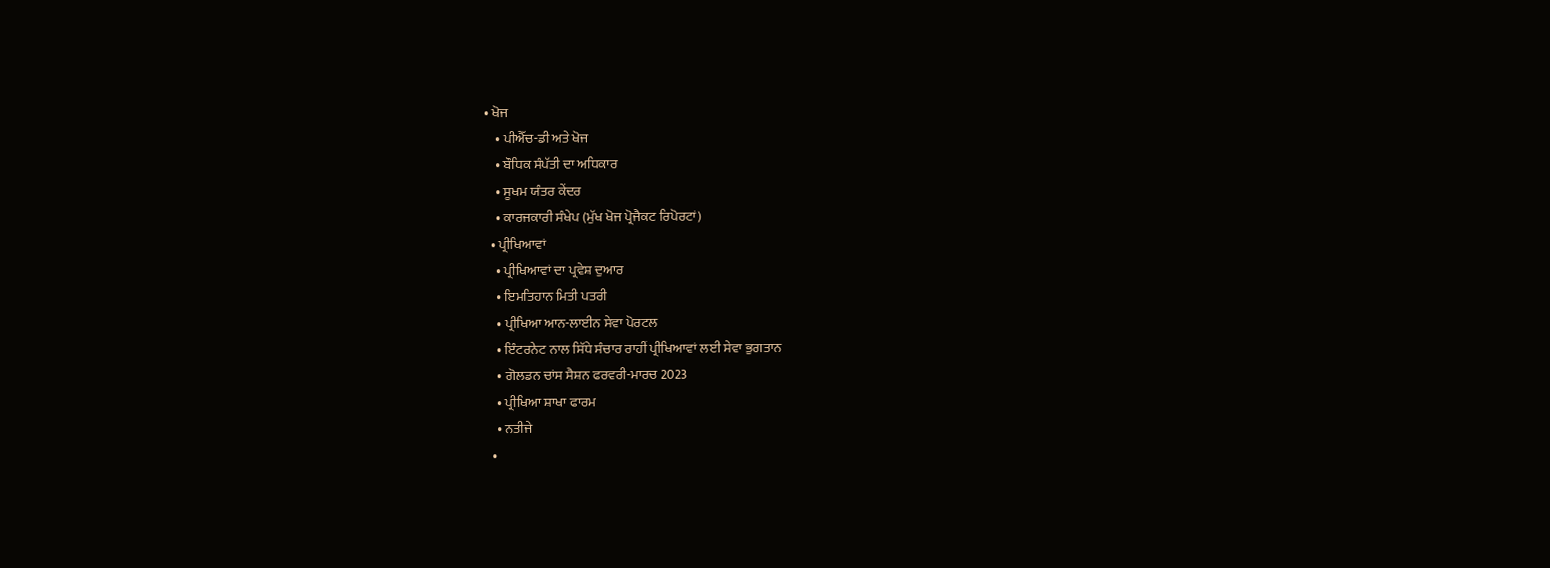• ਖੋਜ
    • ਪੀਐੱਚ-ਡੀ ਅਤੇ ਖੋਜ
    • ਬੌਧਿਕ ਸੰਪੱਤੀ ਦਾ ਅਧਿਕਾਰ
    • ਸੂਖਮ ਯੰਤਰ ਕੇਂਦਰ
    • ਕਾਰਜਕਾਰੀ ਸੰਖੇਪ (ਮੁੱਖ ਖੋਜ ਪ੍ਰੋਜੈਕਟ ਰਿਪੋਰਟਾਂ)
  • ਪ੍ਰੀਖਿਆਵਾਂ
    • ਪ੍ਰੀਖਿਆਵਾਂ ਦਾ ਪ੍ਰਵੇਸ਼ ਦੁਆਰ
    • ਇਮਤਿਹਾਨ ਮਿਤੀ ਪਤਰੀ
    • ਪ੍ਰੀਖਿਆ ਆਨ-ਲਾਈਨ ਸੇਵਾ ਪੋਰਟਲ
    • ਇੰਟਰਨੇਟ ਨਾਲ ਸਿੱਧੇ ਸੰਚਾਰ ਰਾਹੀਂ ਪ੍ਰੀਖਿਆਵਾਂ ਲਈ ਸੇਵਾ ਭੁਗਤਾਨ
    • ਗੋਲਡਨ ਚਾਂਸ ਸੈਸ਼ਨ ਫਰਵਰੀ-ਮਾਰਚ 2023
    • ਪ੍ਰੀਖਿਆ ਸ਼ਾਖਾ ਫਾਰਮ
    • ਨਤੀਜੇ
  •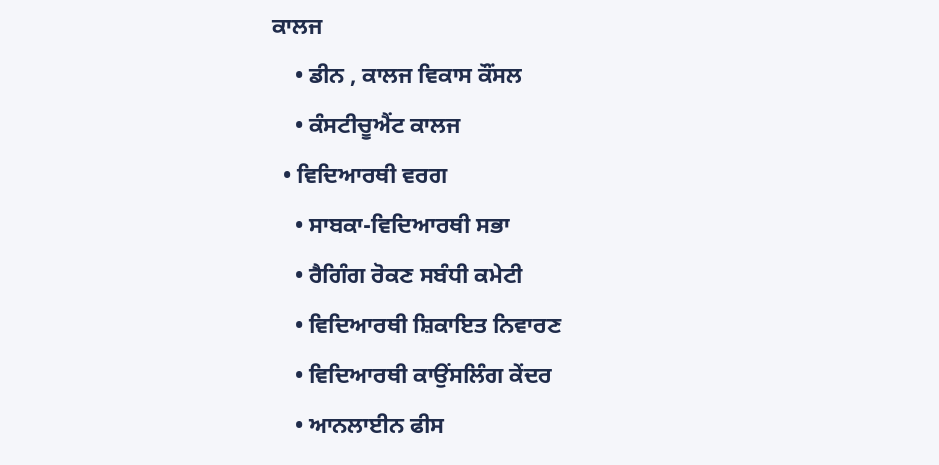ਕਾਲਜ
    • ਡੀਨ , ਕਾਲਜ ਵਿਕਾਸ ਕੌਂਸਲ
    • ਕੰਸਟੀਚੂਐਂਟ ਕਾਲਜ
  • ਵਿਦਿਆਰਥੀ ਵਰਗ
    • ਸਾਬਕਾ-ਵਿਦਿਆਰਥੀ ਸਭਾ
    • ਰੈਗਿੰਗ ਰੋਕਣ ਸਬੰਧੀ ਕਮੇਟੀ
    • ਵਿਦਿਆਰਥੀ ਸ਼ਿਕਾਇਤ ਨਿਵਾਰਣ
    • ਵਿਦਿਆਰਥੀ ਕਾਉਂਸਲਿੰਗ ਕੇਂਦਰ
    • ਆਨਲਾਈਨ ਫੀਸ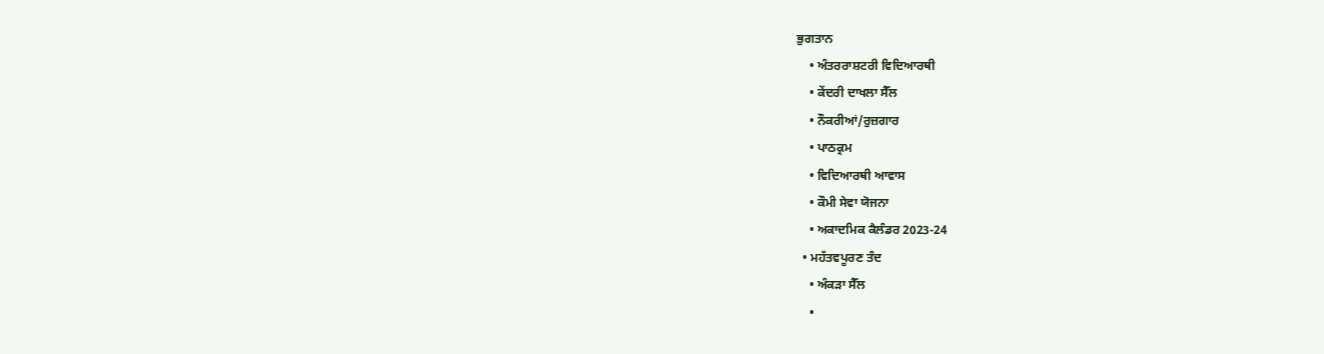ਭੁਗਤਾਨ
    • ਅੰਤਰਰਾਸ਼ਟਰੀ ਵਿਦਿਆਰਥੀ
    • ਕੇਂਦਰੀ ਦਾਖਲਾ ਸੈੱਲ
    • ਨੌਕਰੀਆਂ/ਰੁਜ਼ਗਾਰ
    • ਪਾਠਕ੍ਰਮ
    • ਵਿਦਿਆਰਥੀ ਆਵਾਸ
    • ਕੌਮੀ ਸੇਵਾ ਯੋਜਨਾ
    • ਅਕਾਦਮਿਕ ਕੈਲੰਡਰ 2023-24
  • ਮਹੱਤਵਪੂਰਣ ਤੰਦ
    • ਅੰਕੜਾ ਸੈੱਲ
    •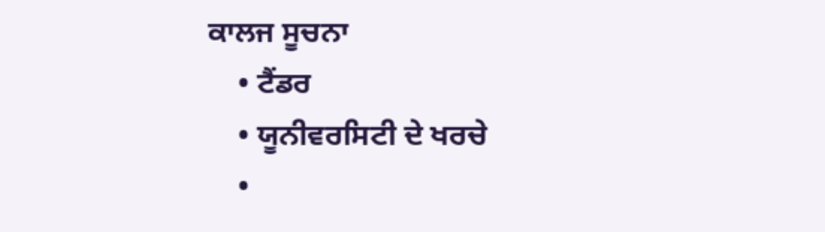ਕਾਲਜ ਸੂਚਨਾ
    • ਟੈਂਡਰ
    • ਯੂਨੀਵਰਸਿਟੀ ਦੇ ਖਰਚੇ
    •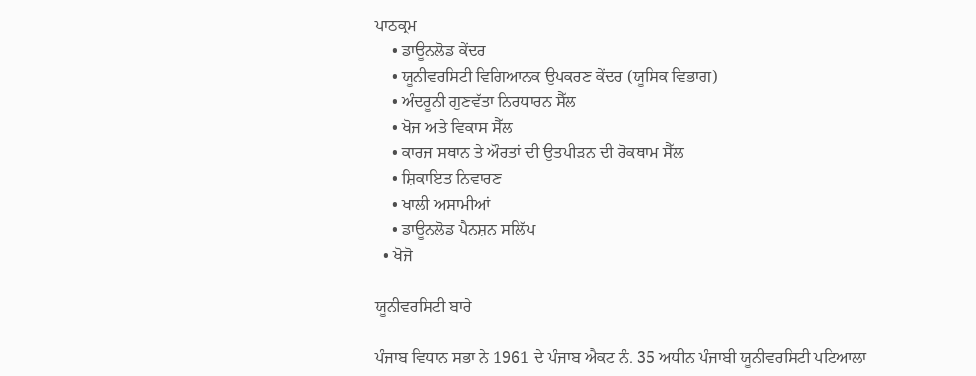ਪਾਠਕ੍ਰਮ
    • ਡਾਊਨਲੋਡ ਕੇਂਦਰ
    • ਯੂਨੀਵਰਸਿਟੀ ਵਿਗਿਆਨਕ ਉਪਕਰਣ ਕੇਂਦਰ (ਯੂਸਿਕ ਵਿਭਾਗ)
    • ਅੰਦਰੂਨੀ ਗੁਣਵੱਤਾ ਨਿਰਧਾਰਨ ਸੈੱਲ
    • ਖੋਜ ਅਤੇ ਵਿਕਾਸ ਸੈੱਲ
    • ਕਾਰਜ ਸਥਾਨ ਤੇ ਔਰਤਾਂ ਦੀ ਉਤਪੀੜਨ ਦੀ ਰੋਕਥਾਮ ਸੈੱਲ
    • ਸ਼ਿਕਾਇਤ ਨਿਵਾਰਣ
    • ਖਾਲੀ ਅਸਾਮੀਆਂ
    • ਡਾਊਨਲੋਡ ਪੈਨਸ਼ਨ ਸਲਿੱਪ
  • ਖੋਜੋ

ਯੂਨੀਵਰਸਿਟੀ ਬਾਰੇ

ਪੰਜਾਬ ਵਿਧਾਨ ਸਭਾ ਨੇ 1961 ਦੇ ਪੰਜਾਬ ਐਕਟ ਨੰ. 35 ਅਧੀਨ ਪੰਜਾਬੀ ਯੂਨੀਵਰਸਿਟੀ ਪਟਿਆਲਾ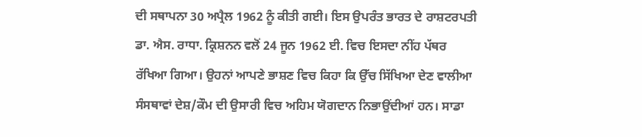ਦੀ ਸਥਾਪਨਾ 30 ਅਪ੍ਰੈਲ 1962 ਨੂੰ ਕੀਤੀ ਗਈ। ਇਸ ਉਪਰੰਤ ਭਾਰਤ ਦੇ ਰਾਸ਼ਟਰਪਤੀ ਡਾ. ਐਸ. ਰਾਧਾ. ਕ੍ਰਿਸ਼ਨਨ ਵਲੋਂ 24 ਜੂਨ 1962 ਈ. ਵਿਚ ਇਸਦਾ ਨੀਂਹ ਪੱਥਰ ਰੱਖਿਆ ਗਿਆ। ਉਹਨਾਂ ਆਪਣੇ ਭਾਸ਼ਣ ਵਿਚ ਕਿਹਾ ਕਿ ਉੱਚ ਸਿੱਖਿਆ ਦੇਣ ਵਾਲੀਆ ਸੰਸਥਾਵਾਂ ਦੇਸ਼/ਕੌਮ ਦੀ ਉਸਾਰੀ ਵਿਚ ਅਹਿਮ ਯੋਗਦਾਨ ਨਿਭਾਉਂਦੀਆਂ ਹਨ। ਸਾਡਾ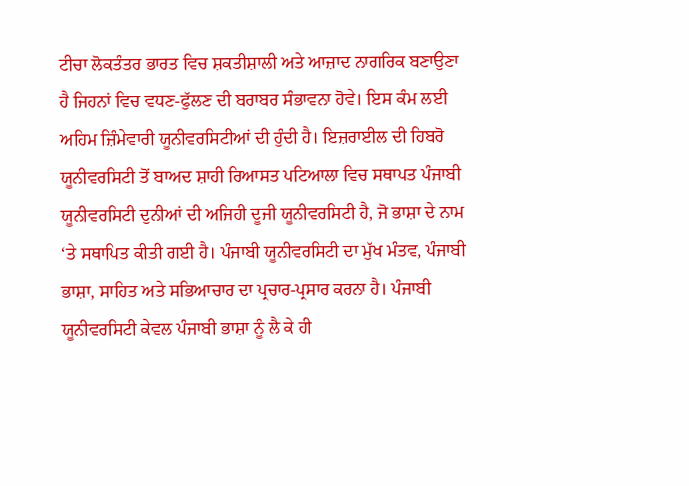ਟੀਚਾ ਲੋਕਤੰਤਰ ਭਾਰਤ ਵਿਚ ਸ਼ਕਤੀਸ਼ਾਲੀ ਅਤੇ ਆਜ਼ਾਦ ਨਾਗਰਿਕ ਬਣਾਉਣਾ ਹੈ ਜਿਹਨਾਂ ਵਿਚ ਵਧਣ-ਫੁੱਲਣ ਦੀ ਬਰਾਬਰ ਸੰਭਾਵਨਾ ਹੋਵੇ। ਇਸ ਕੰਮ ਲਈ ਅਹਿਮ ਜ਼ਿੰਮੇਵਾਰੀ ਯੂਨੀਵਰਸਿਟੀਆਂ ਦੀ ਹੁੰਦੀ ਹੈ। ਇਜ਼ਰਾਈਲ ਦੀ ਹਿਬਰੋ ਯੂਨੀਵਰਸਿਟੀ ਤੋਂ ਬਾਅਦ ਸ਼ਾਹੀ ਰਿਆਸਤ ਪਟਿਆਲਾ ਵਿਚ ਸਥਾਪਤ ਪੰਜਾਬੀ ਯੂਨੀਵਰਸਿਟੀ ਦੁਨੀਆਂ ਦੀ ਅਜਿਹੀ ਦੂਜੀ ਯੂਨੀਵਰਸਿਟੀ ਹੈ, ਜੋ ਭਾਸ਼ਾ ਦੇ ਨਾਮ ‘ਤੇ ਸਥਾਪਿਤ ਕੀਤੀ ਗਈ ਹੈ। ਪੰਜਾਬੀ ਯੂਨੀਵਰਸਿਟੀ ਦਾ ਮੁੱਖ ਮੰਤਵ, ਪੰਜਾਬੀ ਭਾਸ਼ਾ, ਸਾਹਿਤ ਅਤੇ ਸਭਿਆਚਾਰ ਦਾ ਪ੍ਰਚਾਰ-ਪ੍ਰਸਾਰ ਕਰਨਾ ਹੈ। ਪੰਜਾਬੀ ਯੂਨੀਵਰਸਿਟੀ ਕੇਵਲ ਪੰਜਾਬੀ ਭਾਸ਼ਾ ਨੂੰ ਲੈ ਕੇ ਹੀ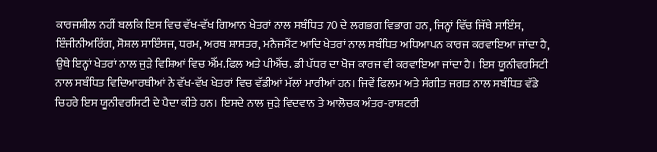ਕਾਰਜਸ਼ੀਲ ਨਹੀਂ ਬਲਕਿ ਇਸ ਵਿਚ ਵੱਖ-ਵੱਖ ਗਿਆਨ ਖੇਤਰਾਂ ਨਾਲ ਸਬੰਧਿਤ 70 ਦੇ ਲਗਭਗ ਵਿਭਾਗ ਹਨ, ਜਿਨ੍ਹਾਂ ਵਿੱਚ ਜਿੱਥੇ ਸਾਇੰਸ, ਇੰਜੀਨੀਅਰਿੰਗ, ਸੋਸ਼ਲ ਸਾਇੰਸਜ, ਧਰਮ, ਅਰਥ ਸ਼ਾਸਤਰ, ਮਨੈਜਮੈਂਟ ਆਦਿ ਖੇਤਰਾਂ ਨਾਲ ਸਬੰਧਿਤ ਅਧਿਆਪਨ ਕਾਰਜ ਕਰਵਾਇਆ ਜਾਂਦਾ ਹੈ, ਉਥੇ ਇਨ੍ਹਾਂ ਖੇਤਰਾਂ ਨਾਲ ਜੁੜੇ ਵਿਸ਼ਿਆਂ ਵਿਚ ਐੱਮ.ਫਿਲ ਅਤੇ ਪੀਐੱਚ. ਡੀ ਪੱਧਰ ਦਾ ਖੋਜ ਕਾਰਜ ਵੀ ਕਰਵਾਇਆ ਜਾਂਦਾ ਹੈ। ਇਸ ਯੂਨੀਵਰਸਿਟੀ ਨਾਲ ਸਬੰਧਿਤ ਵਿਦਿਆਰਥੀਆਂ ਨੇ ਵੱਖ-ਵੱਖ ਖੇਤਰਾਂ ਵਿਚ ਵੱਡੀਆਂ ਮੱਲਾਂ ਮਾਰੀਆਂ ਹਨ। ਜਿਵੇਂ ਫਿਲਮ ਅਤੇ ਸੰਗੀਤ ਜਗਤ ਨਾਲ ਸਬੰਧਿਤ ਵੱਡੇ ਚਿਹਰੇ ਇਸ ਯੂਨੀਵਰਸਿਟੀ ਦੇ ਪੈਦਾ ਕੀਤੇ ਹਨ। ਇਸਦੇ ਨਾਲ ਜੁੜੇ ਵਿਦਵਾਨ ਤੇ ਆਲੋਚਕ ਅੰਤਰ-ਰਾਸ਼ਟਰੀ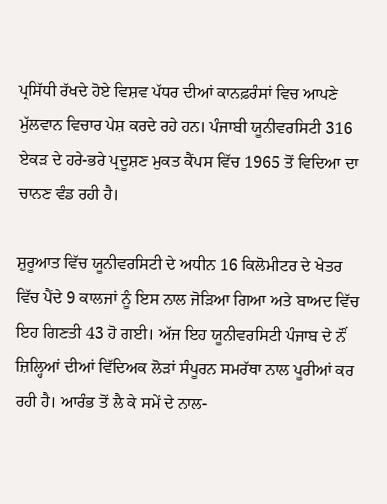ਪ੍ਰਸਿੱਧੀ ਰੱਖਦੇ ਹੋਏ ਵਿਸ਼ਵ ਪੱਧਰ ਦੀਆਂ ਕਾਨਫ਼ਰੰਸਾਂ ਵਿਚ ਆਪਣੇ ਮੁੱਲਵਾਨ ਵਿਚਾਰ ਪੇਸ਼ ਕਰਦੇ ਰਹੇ ਹਨ। ਪੰਜਾਬੀ ਯੂਨੀਵਰਸਿਟੀ 316 ਏਕੜ ਦੇ ਹਰੇ-ਭਰੇ ਪ੍ਰਦੂਸ਼ਣ ਮੁਕਤ ਕੈਂਪਸ ਵਿੱਚ 1965 ਤੋਂ ਵਿਦਿਆ ਦਾ ਚਾਨਣ ਵੰਡ ਰਹੀ ਹੈ।

ਸ਼ੁਰੂਆਤ ਵਿੱਚ ਯੂਨੀਵਰਸਿਟੀ ਦੇ ਅਧੀਨ 16 ਕਿਲੋਮੀਟਰ ਦੇ ਖੇਤਰ ਵਿੱਚ ਪੈਂਦੇ 9 ਕਾਲਜਾਂ ਨੂੰ ਇਸ ਨਾਲ ਜੋੜਿਆ ਗਿਆ ਅਤੇ ਬਾਅਦ ਵਿੱਚ ਇਹ ਗਿਣਤੀ 43 ਹੋ ਗਈ। ਅੱਜ ਇਹ ਯੂਨੀਵਰਸਿਟੀ ਪੰਜਾਬ ਦੇ ਨੌਂ ਜ਼ਿਲ੍ਹਿਆਂ ਦੀਆਂ ਵਿੱਦਿਅਕ ਲੋੜਾਂ ਸੰਪੂਰਨ ਸਮਰੱਥਾ ਨਾਲ ਪੂਰੀਆਂ ਕਰ ਰਹੀ ਹੈ। ਆਰੰਭ ਤੋਂ ਲੈ ਕੇ ਸਮੇਂ ਦੇ ਨਾਲ-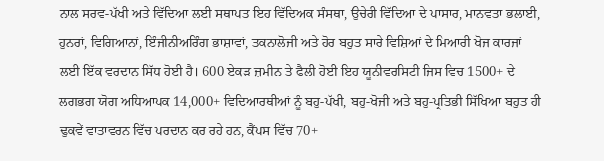ਨਾਲ ਸਰਵ-ਪੱਖੀ ਅਤੇ ਵਿੱਦਿਆ ਲਈ ਸਥਾਪਤ ਇਹ ਵਿੱਦਿਅਕ ਸੰਸਥਾ, ਉਚੇਰੀ ਵਿੱਦਿਆ ਦੇ ਪਾਸਾਰ, ਮਾਨਵਤਾ ਭਲਾਈ, ਹੁਨਰਾਂ, ਵਿਗਿਆਨਾਂ, ਇੰਜੀਨੀਅਰਿੰਗ ਭਾਸ਼ਾਵਾਂ, ਤਕਨਾਲੋਜੀ ਅਤੇ ਹੋਰ ਬਹੁਤ ਸਾਰੇ ਵਿਸ਼ਿਆਂ ਦੇ ਮਿਆਰੀ ਖੋਜ ਕਾਰਜਾਂ ਲਈ ਇੱਕ ਵਰਦਾਨ ਸਿੱਧ ਹੋਈ ਹੈ। 600 ਏਕੜ ਜ਼ਮੀਨ ਤੇ ਫੈਲੀ ਹੋਈ ਇਹ ਯੂਨੀਵਰਸਿਟੀ ਜਿਸ ਵਿਚ 1500+ ਦੇ ਲਗਭਗ ਯੋਗ ਅਧਿਆਪਕ 14,000+ ਵਿਦਿਆਰਥੀਆਂ ਨੂੰ ਬਹੁ-ਪੱਖੀ, ਬਹੁ-ਖੋਜੀ ਅਤੇ ਬਹੁ-ਪ੍ਰਤਿਭੀ ਸਿੱਖਿਆ ਬਹੁਤ ਹੀ ਢੁਕਵੇਂ ਵਾਤਾਵਰਨ ਵਿੱਚ ਪਰਦਾਨ ਕਰ ਰਹੇ ਹਨ, ਕੈਂਪਸ ਵਿੱਚ 70+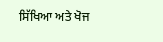ਸਿੱਖਿਆ ਅਤੇ ਖੋਜ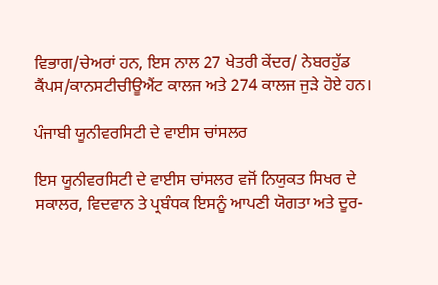ਵਿਭਾਗ/ਚੇਅਰਾਂ ਹਨ, ਇਸ ਨਾਲ 27 ਖੇਤਰੀ ਕੇਂਦਰ/ ਨੇਬਰਹੁੱਡ ਕੈਂਪਸ/ਕਾਨਸਟੀਚੀਊਐਂਟ ਕਾਲਜ ਅਤੇ 274 ਕਾਲਜ ਜੁੜੇ ਹੋਏ ਹਨ।

ਪੰਜਾਬੀ ਯੂਨੀਵਰਸਿਟੀ ਦੇ ਵਾਈਸ ਚਾਂਸਲਰ

ਇਸ ਯੂਨੀਵਰਸਿਟੀ ਦੇ ਵਾਈਸ ਚਾਂਸਲਰ ਵਜੋਂ ਨਿਯੁਕਤ ਸਿਖਰ ਦੇ ਸਕਾਲਰ, ਵਿਦਵਾਨ ਤੇ ਪ੍ਰਬੰਧਕ ਇਸਨੂੰ ਆਪਣੀ ਯੋਗਤਾ ਅਤੇ ਦੂਰ-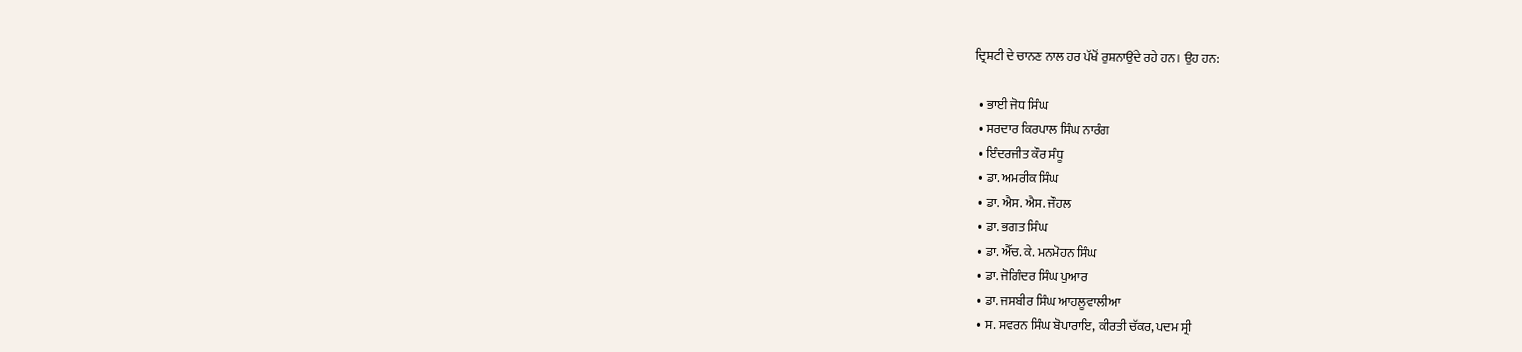ਦ੍ਰਿਸ਼ਟੀ ਦੇ ਚਾਨਣ ਨਾਲ ਹਰ ਪੱਖੋਂ ਰੁਸ਼ਨਾਉਂਦੇ ਰਹੇ ਹਨ। ਉਹ ਹਨ:

  • ਭਾਈ ਜੋਧ ਸਿੰਘ
  • ਸਰਦਾਰ ਕਿਰਪਾਲ ਸਿੰਘ ਨਾਰੰਗ
  • ਇੰਦਰਜੀਤ ਕੌਰ ਸੰਧੂ
  • ਡਾ. ਅਮਰੀਕ ਸਿੰਘ
  • ਡਾ. ਐਸ. ਐਸ. ਜੌਹਲ
  • ਡਾ. ਭਗਤ ਸਿੰਘ
  • ਡਾ. ਐੱਚ. ਕੇ. ਮਨਮੋਹਨ ਸਿੰਘ
  • ਡਾ. ਜੋਗਿੰਦਰ ਸਿੰਘ ਪੁਆਰ
  • ਡਾ. ਜਸਬੀਰ ਸਿੰਘ ਆਹਲੂਵਾਲੀਆ
  • ਸ. ਸਵਰਨ ਸਿੰਘ ਬੋਪਾਰਾਇ, ਕੀਰਤੀ ਚੱਕਰ, ਪਦਮ ਸ੍ਰੀ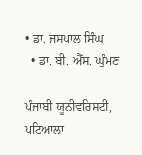• ਡਾ. ਜਸਪਾਲ ਸਿੰਘ
  • ਡਾ. ਬੀ. ਐੱਸ. ਘੁੰਮਣ

ਪੰਜਾਬੀ ਯੂਨੀਵਰਿਸਟੀ, ਪਟਿਆਲਾ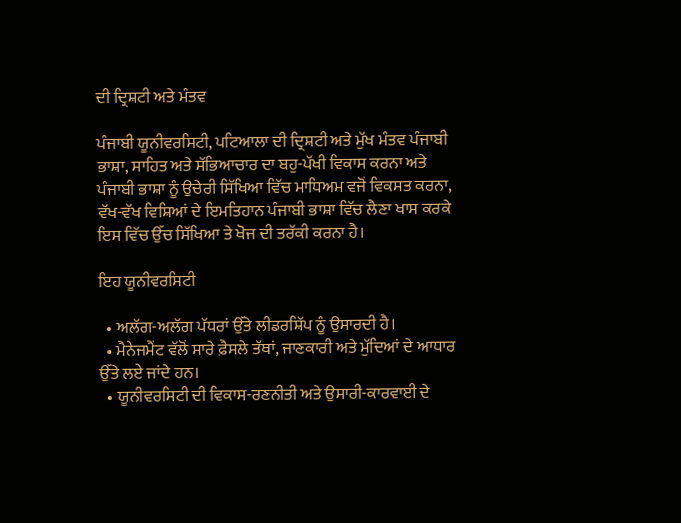ਦੀ ਦ੍ਰਿਸ਼ਟੀ ਅਤੇ ਮੰਤਵ

ਪੰਜਾਬੀ ਯੂਨੀਵਰਸਿਟੀ, ਪਟਿਆਲਾ ਦੀ ਦ੍ਰਿਸ਼ਟੀ ਅਤੇ ਮੁੱਖ ਮੰਤਵ ਪੰਜਾਬੀ ਭਾਸ਼ਾ, ਸਾਹਿਤ ਅਤੇ ਸੱਭਿਆਚਾਰ ਦਾ ਬਹੁ-ਪੱਖੀ ਵਿਕਾਸ ਕਰਨਾ ਅਤੇ ਪੰਜਾਬੀ ਭਾਸ਼ਾ ਨੂੰ ਉਚੇਰੀ ਸਿੱਖਿਆ ਵਿੱਚ ਮਾਧਿਅਮ ਵਜੋਂ ਵਿਕਸਤ ਕਰਨਾ, ਵੱਖ-ਵੱਖ ਵਿਸ਼ਿਆਂ ਦੇ ਇਮਤਿਹਾਨ ਪੰਜਾਬੀ ਭਾਸ਼ਾ ਵਿੱਚ ਲੈਣਾ ਖਾਸ ਕਰਕੇ ਇਸ ਵਿੱਚ ਉੱਚ ਸਿੱਖਿਆ ਤੇ ਖੋਜ ਦੀ ਤਰੱਕੀ ਕਰਨਾ ਹੈ।

ਇਹ ਯੂਨੀਵਰਸਿਟੀ

  • ਅਲੱਗ-ਅਲੱਗ ਪੱਧਰਾਂ ਉੱਤੇ ਲੀਡਰਸ਼ਿੱਪ ਨੂੰ ਉਸਾਰਦੀ ਹੈ।
  • ਮੈਨੇਜਮੈਂਟ ਵੱਲੋਂ ਸਾਰੇ ਫ਼ੈਸਲੇ ਤੱਥਾਂ, ਜਾਣਕਾਰੀ ਅਤੇ ਮੁੱਦਿਆਂ ਦੇ ਆਧਾਰ ਉੱਤੇ ਲਏ ਜਾਂਦੇ ਹਨ।
  • ਯੂਨੀਵਰਸਿਟੀ ਦੀ ਵਿਕਾਸ-ਰਣਨੀਤੀ ਅਤੇ ਉਸਾਰੀ-ਕਾਰਵਾਈ ਦੇ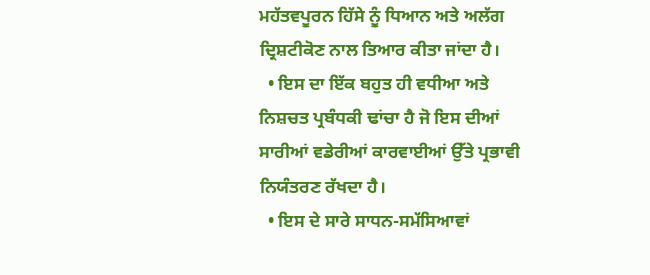ਮਹੱਤਵਪੂਰਨ ਹਿੱਸੇ ਨੂੰ ਧਿਆਨ ਅਤੇ ਅਲੱਗ ਦ੍ਰਿਸ਼ਟੀਕੋਣ ਨਾਲ ਤਿਆਰ ਕੀਤਾ ਜਾਂਦਾ ਹੈ।
  • ਇਸ ਦਾ ਇੱਕ ਬਹੁਤ ਹੀ ਵਧੀਆ ਅਤੇ ਨਿਸ਼ਚਤ ਪ੍ਰਬੰਧਕੀ ਢਾਂਚਾ ਹੈ ਜੋ ਇਸ ਦੀਆਂ ਸਾਰੀਆਂ ਵਡੇਰੀਆਂ ਕਾਰਵਾਈਆਂ ਉੱਤੇ ਪ੍ਰਭਾਵੀ ਨਿਯੰਤਰਣ ਰੱਖਦਾ ਹੈ।
  • ਇਸ ਦੇ ਸਾਰੇ ਸਾਧਨ-ਸਮੱਸਿਆਵਾਂ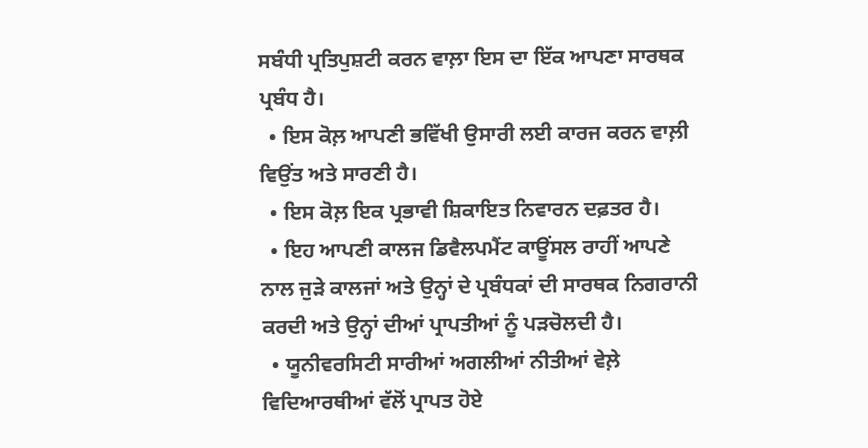ਸਬੰਧੀ ਪ੍ਰਤਿਪੁਸ਼ਟੀ ਕਰਨ ਵਾਲ਼ਾ ਇਸ ਦਾ ਇੱਕ ਆਪਣਾ ਸਾਰਥਕ ਪ੍ਰਬੰਧ ਹੈ।
  • ਇਸ ਕੋਲ਼ ਆਪਣੀ ਭਵਿੱਖੀ ਉਸਾਰੀ ਲਈ ਕਾਰਜ ਕਰਨ ਵਾਲ਼ੀ ਵਿਉਂਤ ਅਤੇ ਸਾਰਣੀ ਹੈ।
  • ਇਸ ਕੋਲ਼ ਇਕ ਪ੍ਰਭਾਵੀ ਸ਼ਿਕਾਇਤ ਨਿਵਾਰਨ ਦਫ਼ਤਰ ਹੈ।
  • ਇਹ ਆਪਣੀ ਕਾਲਜ ਡਿਵੈਲਪਮੈਂਟ ਕਾਊਂਸਲ ਰਾਹੀਂ ਆਪਣੇ ਨਾਲ ਜੁੜੇ ਕਾਲਜਾਂ ਅਤੇ ਉਨ੍ਹਾਂ ਦੇ ਪ੍ਰਬੰਧਕਾਂ ਦੀ ਸਾਰਥਕ ਨਿਗਰਾਨੀ ਕਰਦੀ ਅਤੇ ਉਨ੍ਹਾਂ ਦੀਆਂ ਪ੍ਰਾਪਤੀਆਂ ਨੂੰ ਪੜਚੋਲਦੀ ਹੈ।
  • ਯੂਨੀਵਰਸਿਟੀ ਸਾਰੀਆਂ ਅਗਲੀਆਂ ਨੀਤੀਆਂ ਵੇਲ਼ੇ ਵਿਦਿਆਰਥੀਆਂ ਵੱਲੋਂ ਪ੍ਰਾਪਤ ਹੋਏ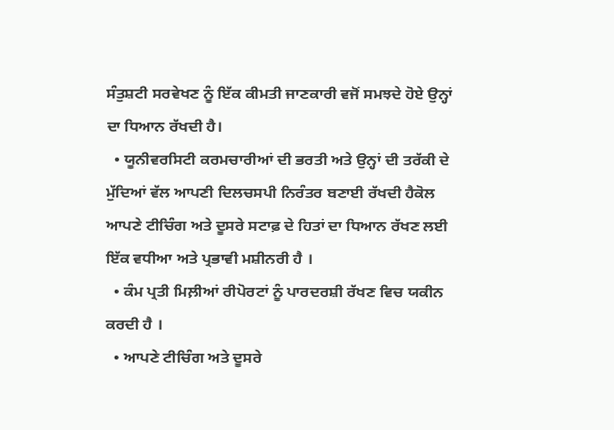ਸੰਤੁਸ਼ਟੀ ਸਰਵੇਖਣ ਨੂੰ ਇੱਕ ਕੀਮਤੀ ਜਾਣਕਾਰੀ ਵਜੋਂ ਸਮਝਦੇ ਹੋਏ ਉਨ੍ਹਾਂ ਦਾ ਧਿਆਨ ਰੱਖਦੀ ਹੈ।
  • ਯੂਨੀਵਰਸਿਟੀ ਕਰਮਚਾਰੀਆਂ ਦੀ ਭਰਤੀ ਅਤੇ ਉਨ੍ਹਾਂ ਦੀ ਤਰੱਕੀ ਦੇ ਮੁੱਦਿਆਂ ਵੱਲ ਆਪਣੀ ਦਿਲਚਸਪੀ ਨਿਰੰਤਰ ਬਣਾਈ ਰੱਖਦੀ ਹੈਕੋਲ ਆਪਣੇ ਟੀਚਿੰਗ ਅਤੇ ਦੂਸਰੇ ਸਟਾਫ਼ ਦੇ ਹਿਤਾਂ ਦਾ ਧਿਆਨ ਰੱਖਣ ਲਈ ਇੱਕ ਵਧੀਆ ਅਤੇ ਪ੍ਰਭਾਵੀ ਮਸ਼ੀਨਰੀ ਹੈ ।
  • ਕੰਮ ਪ੍ਰਤੀ ਮਿਲ਼ੀਆਂ ਰੀਪੋਰਟਾਂ ਨੂੰ ਪਾਰਦਰਸ਼ੀ ਰੱਖਣ ਵਿਚ ਯਕੀਨ ਕਰਦੀ ਹੈ ।
  • ਆਪਣੇ ਟੀਚਿੰਗ ਅਤੇ ਦੂਸਰੇ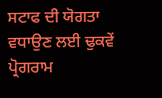ਸਟਾਫ ਦੀ ਯੋਗਤਾ ਵਧਾਉਣ ਲਈ ਢੁਕਵੇਂ ਪ੍ਰੋਗਰਾਮ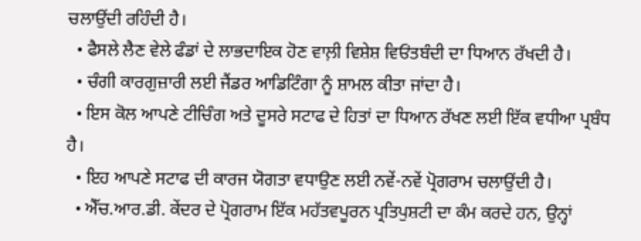ਚਲਾਉਂਦੀ ਰਹਿੰਦੀ ਹੈ।
  • ਫੈਸਲੇ ਲੈਣ ਵੇਲੇ ਫੰਡਾਂ ਦੇ ਲਾਭਦਾਇਕ ਹੋਣ ਵਾਲ਼ੀ ਵਿਸ਼ੇਸ਼ ਵਿਓਂਤਬੰਦੀ ਦਾ ਧਿਆਨ ਰੱਖਦੀ ਹੈ।
  • ਚੰਗੀ ਕਾਰਗੁਜ਼ਾਰੀ ਲਈ ਜੈਂਡਰ ਆਡਿਟਿੰਗਾ ਨੂੰ ਸ਼ਾਮਲ ਕੀਤਾ ਜਾਂਦਾ ਹੈ।
  • ਇਸ ਕੋਲ ਆਪਣੇ ਟੀਚਿੰਗ ਅਤੇ ਦੂਸਰੇ ਸਟਾਫ ਦੇ ਹਿਤਾਂ ਦਾ ਧਿਆਨ ਰੱਖਣ ਲਈ ਇੱਕ ਵਧੀਆ ਪ੍ਰਬੰਧ ਹੈ।
  • ਇਹ ਆਪਣੇ ਸਟਾਫ ਦੀ ਕਾਰਜ ਯੋਗਤਾ ਵਧਾਉਣ ਲਈ ਨਵੇਂ-ਨਵੇਂ ਪ੍ਰੋਗਰਾਮ ਚਲਾਉਂਦੀ ਹੈ।
  • ਐੱਚ.ਆਰ.ਡੀ. ਕੇਂਦਰ ਦੇ ਪ੍ਰੋਗਰਾਮ ਇੱਕ ਮਹੱਤਵਪੂਰਨ ਪ੍ਰਤਿਪੁਸ਼ਟੀ ਦਾ ਕੰਮ ਕਰਦੇ ਹਨ, ਉਨ੍ਹਾਂ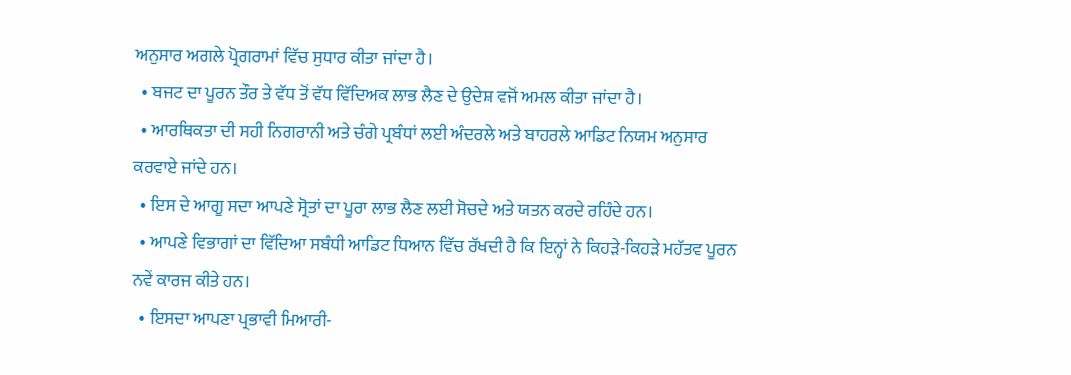ਅਨੁਸਾਰ ਅਗਲੇ ਪ੍ਰੋਗਰਾਮਾਂ ਵਿੱਚ ਸੁਧਾਰ ਕੀਤਾ ਜਾਂਦਾ ਹੈ।
  • ਬਜਟ ਦਾ ਪੂਰਨ ਤੌਰ ਤੇ ਵੱਧ ਤੋਂ ਵੱਧ ਵਿੱਦਿਅਕ ਲਾਭ ਲੈਣ ਦੇ ਉਦੇਸ਼ ਵਜੋਂ ਅਮਲ ਕੀਤਾ ਜਾਂਦਾ ਹੈ।
  • ਆਰਥਿਕਤਾ ਦੀ ਸਹੀ ਨਿਗਰਾਨੀ ਅਤੇ ਚੰਗੇ ਪ੍ਰਬੰਧਾਂ ਲਈ ਅੰਦਰਲੇ ਅਤੇ ਬਾਹਰਲੇ ਆਡਿਟ ਨਿਯਮ ਅਨੁਸਾਰ ਕਰਵਾਏ ਜਾਂਦੇ ਹਨ।
  • ਇਸ ਦੇ ਆਗੂ ਸਦਾ ਆਪਣੇ ਸ੍ਰੋਤਾਂ ਦਾ ਪੂਰਾ ਲਾਭ ਲੈਣ ਲਈ ਸੋਚਦੇ ਅਤੇ ਯਤਨ ਕਰਦੇ ਰਹਿੰਦੇ ਹਨ।
  • ਆਪਣੇ ਵਿਭਾਗਾਂ ਦਾ ਵਿੱਦਿਆ ਸਬੰਧੀ ਆਡਿਟ ਧਿਆਨ ਵਿੱਚ ਰੱਖਦੀ ਹੈ ਕਿ ਇਨ੍ਹਾਂ ਨੇ ਕਿਹੜੇ-ਕਿਹੜੇ ਮਹੱਤਵ ਪੂਰਨ ਨਵੇਂ ਕਾਰਜ ਕੀਤੇ ਹਨ।
  • ਇਸਦਾ ਆਪਣਾ ਪ੍ਰਭਾਵੀ ਮਿਆਰੀ-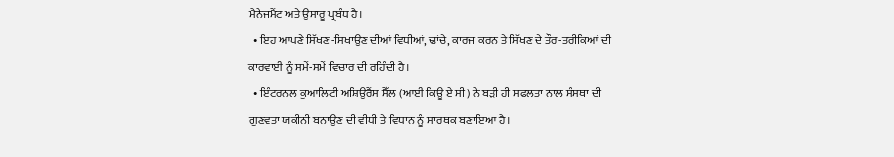ਮੈਨੇਜਮੈਂਟ ਅਤੇ ਉਸਾਰੂ ਪ੍ਰਬੰਧ ਹੈ।
  • ਇਹ ਆਪਣੇ ਸਿੱਖਣ-ਸਿਖਾਉਣ ਦੀਆਂ ਵਿਧੀਆਂ, ਢਾਂਚੇ, ਕਾਰਜ ਕਰਨ ਤੇ ਸਿੱਖਣ ਦੇ ਤੌਰ-ਤਰੀਕਿਆਂ ਦੀ ਕਾਰਵਾਈ ਨੂੰ ਸਮੇਂ-ਸਮੇਂ ਵਿਚਾਰ ਦੀ ਰਹਿੰਦੀ ਹੈ।
  • ਇੰਟਰਨਲ ਕੁਆਲਿਟੀ ਅਸ਼ਿਉਰੈਂਸ ਸੈੱਲ (ਆਈ ਕਿਊ ਏ ਸੀ) ਨੇ ਬੜੀ ਹੀ ਸਫਲਤਾ ਨਾਲ ਸੰਸਥਾ ਦੀ ਗੁਣਵਤਾ ਯਕੀਨੀ ਬਨਾਉਣ ਦੀ ਵੀਧੀ ਤੇ ਵਿਧਾਨ ਨੂੰ ਸਾਰਥਕ ਬਣਾਇਆ ਹੈ।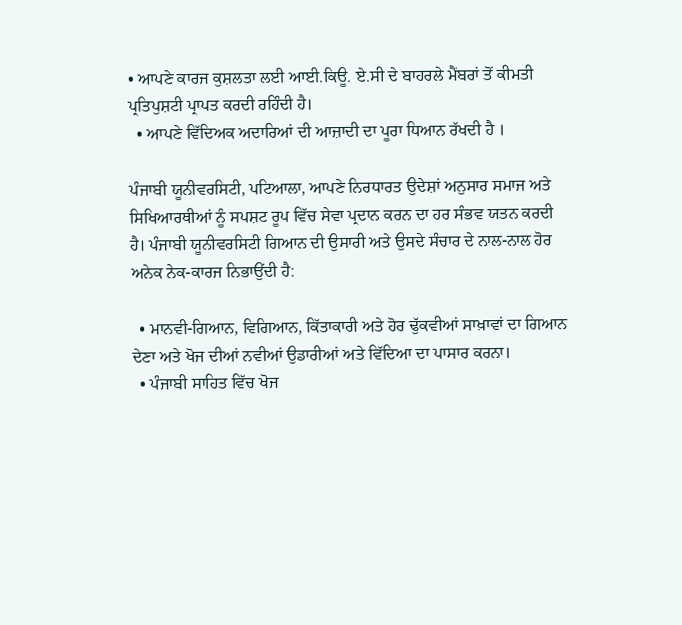• ਆਪਣੇ ਕਾਰਜ ਕੁਸ਼ਲਤਾ ਲਈ ਆਈ.ਕਿਊ. ਏ.ਸੀ ਦੇ ਬਾਹਰਲੇ ਮੈਂਬਰਾਂ ਤੋਂ ਕੀਮਤੀ ਪ੍ਰਤਿਪੁਸ਼ਟੀ ਪ੍ਰਾਪਤ ਕਰਦੀ ਰਹਿੰਦੀ ਹੈ।
  • ਆਪਣੇ ਵਿੱਦਿਅਕ ਅਦਾਰਿਆਂ ਦੀ ਆਜ਼ਾਦੀ ਦਾ ਪੂਰਾ ਧਿਆਨ ਰੱਖਦੀ ਹੈ ।

ਪੰਜਾਬੀ ਯੂਨੀਵਰਸਿਟੀ, ਪਟਿਆਲਾ, ਆਪਣੇ ਨਿਰਧਾਰਤ ਉਦੇਸ਼ਾਂ ਅਨੁਸਾਰ ਸਮਾਜ ਅਤੇ ਸਿਖਿਆਰਥੀਆਂ ਨੂੰ ਸਪਸ਼ਟ ਰੂਪ ਵਿੱਚ ਸੇਵਾ ਪ੍ਰਦਾਨ ਕਰਨ ਦਾ ਹਰ ਸੰਭਵ ਯਤਨ ਕਰਦੀ ਹੈ। ਪੰਜਾਬੀ ਯੂਨੀਵਰਸਿਟੀ ਗਿਆਨ ਦੀ ਉਸਾਰੀ ਅਤੇ ਉਸਦੇ ਸੰਚਾਰ ਦੇ ਨਾਲ-ਨਾਲ ਹੋਰ ਅਨੇਕ ਨੇਕ-ਕਾਰਜ ਨਿਭਾਉਂਦੀ ਹੈ:

  • ਮਾਨਵੀ-ਗਿਆਨ, ਵਿਗਿਆਨ, ਕਿੱਤਾਕਾਰੀ ਅਤੇ ਹੋਰ ਢੁੱਕਵੀਆਂ ਸਾਖ਼ਾਵਾਂ ਦਾ ਗਿਆਨ ਦੇਣਾ ਅਤੇ ਖੋਜ ਦੀਆਂ ਨਵੀਆਂ ਉਡਾਰੀਆਂ ਅਤੇ ਵਿੱਦਿਆ ਦਾ ਪਾਸਾਰ ਕਰਨਾ।
  • ਪੰਜਾਬੀ ਸਾਹਿਤ ਵਿੱਚ ਖੋਜ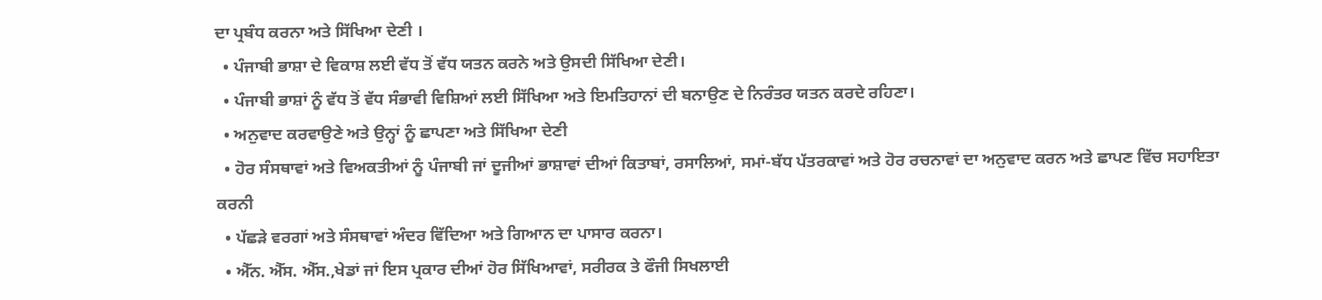ਦਾ ਪ੍ਰਬੰਧ ਕਰਨਾ ਅਤੇ ਸਿੱਖਿਆ ਦੇਣੀ ।
  • ਪੰਜਾਬੀ ਭਾਸ਼ਾ ਦੇ ਵਿਕਾਸ਼ ਲਈ ਵੱਧ ਤੋਂ ਵੱਧ ਯਤਨ ਕਰਨੇ ਅਤੇ ਉਸਦੀ ਸਿੱਖਿਆ ਦੇਣੀ।
  • ਪੰਜਾਬੀ ਭਾਸ਼ਾਂ ਨੂੰ ਵੱਧ ਤੋਂ ਵੱਧ ਸੰਭਾਵੀ ਵਿਸ਼ਿਆਂ ਲਈ ਸਿੱਖਿਆ ਅਤੇ ਇਮਤਿਹਾਨਾਂ ਦੀ ਬਨਾਉਣ ਦੇ ਨਿਰੰਤਰ ਯਤਨ ਕਰਦੇ ਰਹਿਣਾ।
  • ਅਨੁਵਾਦ ਕਰਵਾਉਣੇ ਅਤੇ ਉਨ੍ਹਾਂ ਨੂੰ ਛਾਪਣਾ ਅਤੇ ਸਿੱਖਿਆ ਦੇਣੀ
  • ਹੋਰ ਸੰਸਥਾਵਾਂ ਅਤੇ ਵਿਅਕਤੀਆਂ ਨੂੰ ਪੰਜਾਬੀ ਜਾਂ ਦੂਜੀਆਂ ਭਾਸ਼ਾਵਾਂ ਦੀਆਂ ਕਿਤਾਬਾਂ, ਰਸਾਲਿਆਂ, ਸਮਾਂ-ਬੱਧ ਪੱਤਰਕਾਵਾਂ ਅਤੇ ਹੋਰ ਰਚਨਾਵਾਂ ਦਾ ਅਨੁਵਾਦ ਕਰਨ ਅਤੇ ਛਾਪਣ ਵਿੱਚ ਸਹਾਇਤਾ ਕਰਨੀ
  • ਪੱਛੜੇ ਵਰਗਾਂ ਅਤੇ ਸੰਸਥਾਵਾਂ ਅੰਦਰ ਵਿੱਦਿਆ ਅਤੇ ਗਿਆਨ ਦਾ ਪਾਸਾਰ ਕਰਨਾ।
  • ਐੱਨ. ਐੱਸ. ਐੱਸ.,ਖੇਡਾਂ ਜਾਂ ਇਸ ਪ੍ਰਕਾਰ ਦੀਆਂ ਹੋਰ ਸਿੱਖਿਆਵਾਂ, ਸਰੀਰਕ ਤੇ ਫੌਜੀ ਸਿਖਲਾਈ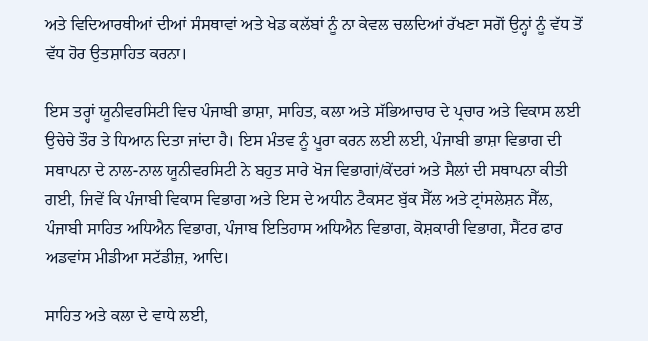ਅਤੇ ਵਿਦਿਆਰਥੀਆਂ ਦੀਆਂ ਸੰਸਥਾਵਾਂ ਅਤੇ ਖੇਡ ਕਲੱਬਾਂ ਨੂੰ ਨਾ ਕੇਵਲ ਚਲਦਿਆਂ ਰੱਖਣਾ ਸਗੋਂ ਉਨ੍ਹਾਂ ਨੂੰ ਵੱਧ ਤੋਂ ਵੱਧ ਹੋਰ ਉਤਸ਼ਾਹਿਤ ਕਰਨਾ।

ਇਸ ਤਰ੍ਹਾਂ ਯੂਨੀਵਰਸਿਟੀ ਵਿਚ ਪੰਜਾਬੀ ਭਾਸ਼ਾ, ਸਾਹਿਤ, ਕਲਾ ਅਤੇ ਸੱਭਿਆਚਾਰ ਦੇ ਪ੍ਰਚਾਰ ਅਤੇ ਵਿਕਾਸ ਲਈ ਉਚੇਚੇ ਤੌਰ ਤੇ ਧਿਆਨ ਦਿਤਾ ਜਾਂਦਾ ਹੈ। ਇਸ ਮੰਤਵ ਨੂੰ ਪੂਰਾ ਕਰਨ ਲਈ ਲਈ, ਪੰਜਾਬੀ ਭਾਸ਼ਾ ਵਿਭਾਗ ਦੀ ਸਥਾਪਨਾ ਦੇ ਨਾਲ-ਨਾਲ ਯੂਨੀਵਰਸਿਟੀ ਨੇ ਬਹੁਤ ਸਾਰੇ ਖੋਜ ਵਿਭਾਗਾਂ/ਕੇਂਦਰਾਂ ਅਤੇ ਸੈਲਾਂ ਦੀ ਸਥਾਪਨਾ ਕੀਤੀ ਗਈ, ਜਿਵੇਂ ਕਿ ਪੰਜਾਬੀ ਵਿਕਾਸ ਵਿਭਾਗ ਅਤੇ ਇਸ ਦੇ ਅਧੀਨ ਟੈਕਸਟ ਬੁੱਕ ਸੈੱਲ ਅਤੇ ਟ੍ਰਾਂਸਲੇਸ਼ਨ ਸੈੱਲ, ਪੰਜਾਬੀ ਸਾਹਿਤ ਅਧਿਐਨ ਵਿਭਾਗ, ਪੰਜਾਬ ਇਤਿਹਾਸ ਅਧਿਐਨ ਵਿਭਾਗ, ਕੋਸ਼ਕਾਰੀ ਵਿਭਾਗ, ਸੈਂਟਰ ਫਾਰ ਅਡਵਾਂਸ ਮੀਡੀਆ ਸਟੱਡੀਜ਼, ਆਦਿ।

ਸਾਹਿਤ ਅਤੇ ਕਲਾ ਦੇ ਵਾਧੇ ਲਈ,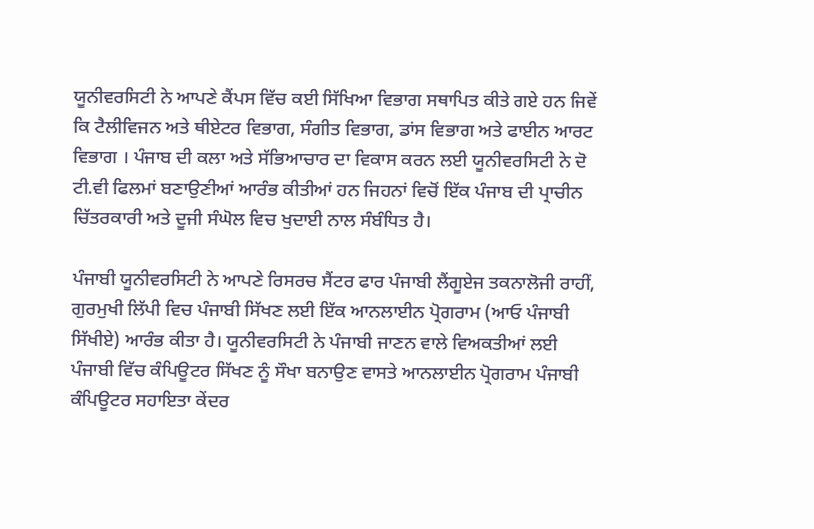ਯੂਨੀਵਰਸਿਟੀ ਨੇ ਆਪਣੇ ਕੈਂਪਸ ਵਿੱਚ ਕਈ ਸਿੱਖਿਆ ਵਿਭਾਗ ਸਥਾਪਿਤ ਕੀਤੇ ਗਏ ਹਨ ਜਿਵੇਂ ਕਿ ਟੈਲੀਵਿਜਨ ਅਤੇ ਥੀਏਟਰ ਵਿਭਾਗ, ਸੰਗੀਤ ਵਿਭਾਗ, ਡਾਂਸ ਵਿਭਾਗ ਅਤੇ ਫਾਈਨ ਆਰਟ ਵਿਭਾਗ । ਪੰਜਾਬ ਦੀ ਕਲਾ ਅਤੇ ਸੱਭਿਆਚਾਰ ਦਾ ਵਿਕਾਸ ਕਰਨ ਲਈ ਯੂਨੀਵਰਸਿਟੀ ਨੇ ਦੋ ਟੀ.ਵੀ ਫਿਲਮਾਂ ਬਣਾਉਣੀਆਂ ਆਰੰਭ ਕੀਤੀਆਂ ਹਨ ਜਿਹਨਾਂ ਵਿਚੋਂ ਇੱਕ ਪੰਜਾਬ ਦੀ ਪ੍ਰਾਚੀਨ ਚਿੱਤਰਕਾਰੀ ਅਤੇ ਦੂਜੀ ਸੰਘੋਲ ਵਿਚ ਖੁਦਾਈ ਨਾਲ ਸੰਬੰਧਿਤ ਹੈ।

ਪੰਜਾਬੀ ਯੂਨੀਵਰਸਿਟੀ ਨੇ ਆਪਣੇ ਰਿਸਰਚ ਸੈਂਟਰ ਫਾਰ ਪੰਜਾਬੀ ਲੈਂਗੂਏਜ ਤਕਨਾਲੋਜੀ ਰਾਹੀਂ, ਗੁਰਮੁਖੀ ਲਿੱਪੀ ਵਿਚ ਪੰਜਾਬੀ ਸਿੱਖਣ ਲਈ ਇੱਕ ਆਨਲਾਈਨ ਪ੍ਰੋਗਰਾਮ (ਆਓ ਪੰਜਾਬੀ ਸਿੱਖੀਏ) ਆਰੰਭ ਕੀਤਾ ਹੈ। ਯੂਨੀਵਰਸਿਟੀ ਨੇ ਪੰਜਾਬੀ ਜਾਣਨ ਵਾਲੇ ਵਿਅਕਤੀਆਂ ਲਈ ਪੰਜਾਬੀ ਵਿੱਚ ਕੰਪਿਊਟਰ ਸਿੱਖਣ ਨੂੰ ਸੌਖਾ ਬਨਾਉਣ ਵਾਸਤੇ ਆਨਲਾਈਨ ਪ੍ਰੋਗਰਾਮ ਪੰਜਾਬੀ ਕੰਪਿਊਟਰ ਸਹਾਇਤਾ ਕੇਂਦਰ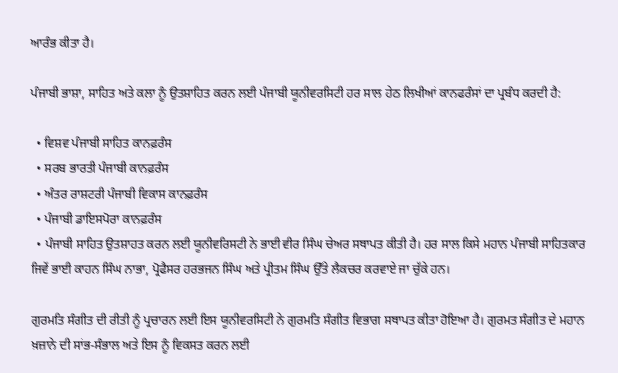ਆਰੰਭ ਕੀਤਾ ਹੈ।

ਪੰਜਾਬੀ ਭਾਸ਼ਾ, ਸਾਹਿਤ ਅਤੇ ਕਲਾ ਨੂੰ ਉਤਸ਼ਾਹਿਤ ਕਰਨ ਲਈ ਪੰਜਾਬੀ ਯੂਨੀਵਰਸਿਟੀ ਹਰ ਸਾਲ ਹੇਠ ਲਿਖੀਆਂ ਕਾਨਫਰੰਸਾਂ ਦਾ ਪ੍ਰਬੰਧ ਕਰਦੀ ਹੈ:

  • ਵਿਸ਼ਵ ਪੰਜਾਬੀ ਸਾਹਿਤ ਕਾਨਫ਼ਰੰਸ
  • ਸਰਬ ਭਾਰਤੀ ਪੰਜਾਬੀ ਕਾਨਫ਼ਰੰਸ
  • ਅੰਤਰ ਰਾਸ਼ਟਰੀ ਪੰਜਾਬੀ ਵਿਕਾਸ ਕਾਨਫ਼ਰੰਸ
  • ਪੰਜਾਬੀ ਡਾਇਸਪੋਰਾ ਕਾਨਫ਼ਰੰਸ
  • ਪੰਜਾਬੀ ਸਾਹਿਤ ਉਤਸ਼ਾਹਤ ਕਰਨ ਲਈ ਯੂਨੀਵਰਿਸਟੀ ਨੇ ਭਾਈ ਵੀਰ ਸਿੰਘ ਚੇਅਰ ਸਥਾਪਤ ਕੀਤੀ ਹੈ। ਹਰ ਸਾਲ ਕਿਸੇ ਮਹਾਨ ਪੰਜਾਬੀ ਸਾਹਿਤਕਾਰ ਜਿਵੇਂ ਭਾਈ ਕਾਹਨ ਸਿੰਘ ਨਾਭਾ, ਪ੍ਰੋਫੈਸਰ ਹਰਭਜਨ ਸਿੰਘ ਅਤੇ ਪ੍ਰੀਤਮ ਸਿੰਘ ਉੱਤੇ ਲੈਕਚਰ ਕਰਵਾਏ ਜਾ ਚੁੱਕੇ ਹਨ।

ਗੁਰਮਤਿ ਸੰਗੀਤ ਦੀ ਰੀਤੀ ਨੂੰ ਪ੍ਰਚਾਰਨ ਲਈ ਇਸ ਯੂਨੀਵਰਸਿਟੀ ਨੇ ਗੁਰਮਤਿ ਸੰਗੀਤ ਵਿਭਾਗ ਸਥਾਪਤ ਕੀਤਾ ਹੋਇਆ ਹੈ। ਗੁਰਮਤ ਸੰਗੀਤ ਦੇ ਮਹਾਨ ਖ਼ਜ਼ਾਨੇ ਦੀ ਸਾਂਭ-ਸੰਭਾਲ ਅਤੇ ਇਸ ਨੂੰ ਵਿਕਸਤ ਕਰਨ ਲਈ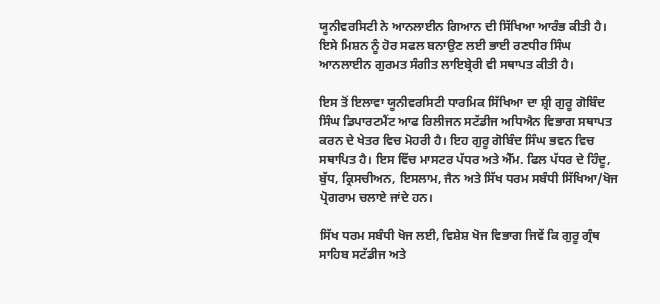ਯੂਨੀਵਰਸਿਟੀ ਨੇ ਆਨਲਾਈਨ ਗਿਆਨ ਦੀ ਸਿੱਖਿਆ ਆਰੰਭ ਕੀਤੀ ਹੈ। ਇਸੇ ਮਿਸ਼ਨ ਨੂੰ ਹੋਰ ਸਫਲ ਬਨਾਉਣ ਲਈ ਭਾਈ ਰਣਧੀਰ ਸਿੰਘ ਆਨਲਾਈਨ ਗੁਰਮਤ ਸੰਗੀਤ ਲਾਇਬ੍ਰੇਰੀ ਵੀ ਸਥਾਪਤ ਕੀਤੀ ਹੈ।

ਇਸ ਤੋਂ ਇਲਾਵਾ ਯੂਨੀਵਰਸਿਟੀ ਧਾਰਮਿਕ ਸਿੱਖਿਆ ਦਾ ਸ਼੍ਰੀ ਗੁਰੂ ਗੋਬਿੰਦ ਸਿੰਘ ਡਿਪਾਰਟਮੈਂਟ ਆਫ ਰਿਲੀਜਨ ਸਟੱਡੀਜ ਅਧਿਐਨ ਵਿਭਾਗ ਸਥਾਪਤ ਕਰਨ ਦੇ ਖੇਤਰ ਵਿਚ ਮੋਹਰੀ ਹੈ। ਇਹ ਗੁਰੂ ਗੋਬਿੰਦ ਸਿੰਘ ਭਵਨ ਵਿਚ ਸਥਾਪਿਤ ਹੈ। ਇਸ ਵਿੱਚ ਮਾਸਟਰ ਪੱਧਰ ਅਤੇ ਐੱਮ. ਫਿਲ ਪੱਧਰ ਦੇ ਹਿੰਦੂ, ਬੁੱਧ, ਕ੍ਰਿਸਚੀਅਨ, ਇਸਲਾਮ, ਜੈਨ ਅਤੇ ਸਿੱਖ ਧਰਮ ਸਬੰਧੀ ਸਿੱਖਿਆ/ਖੋਜ ਪ੍ਰੋਗਰਾਮ ਚਲਾਏ ਜਾਂਦੇ ਹਨ।

ਸਿੱਖ ਧਰਮ ਸਬੰਧੀ ਖੋਜ ਲਈ, ਵਿਸ਼ੇਸ਼ ਖੋਜ ਵਿਭਾਗ ਜਿਵੇਂ ਕਿ ਗੁਰੂ ਗ੍ਰੰਥ ਸਾਹਿਬ ਸਟੱਡੀਜ ਅਤੇ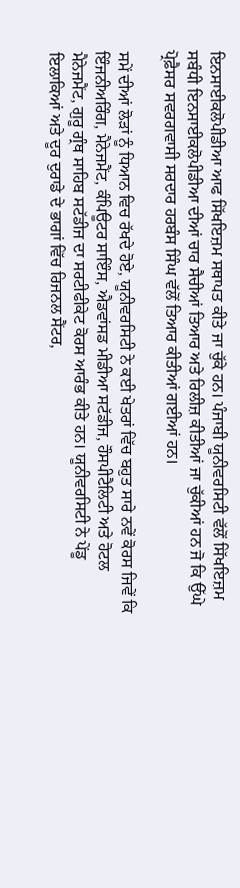ਇਨਸਾਈਕਲੋਪੀਡੀਆ ਆਫ ਸਿੱਖਇਜ਼ਮ ਸਥਾਪਤ ਕੀਤੇ ਜਾ ਚੁੱਕੇ ਹਨ। ਪੰਜਾਬੀ ਯੂਨੀਵਰਸਿਟੀ ਵੱਲੋਂ ਸਿੱਖਇਜ਼ਮ ਸਬੰਧੀ ਇਨਸਾਈਕਲੋਪੀਡੀਆ ਦੀਆਂ ਚਾਰ ਸੈਚੀਆਂ ਤਿਆਰ ਅਤੇ ਰਿਲੀਜ਼ ਕੀਤੀਆਂ ਜਾ ਚੁੱਕੀਆਂ ਹਨ ਜੋ ਕਿ ਉੱਘੇ ਪ੍ਰੋਫ਼ੈਸਰ ਸਵਰਗਵਾਸੀ ਸਰਦਾਰ ਹਰਬੰਸ ਸਿੰਘ ਵੱਲੋਂ ਤਿਆਰ ਕੀਤੀਆਂ ਗਈਆਂ ਹਨ।

ਸਮੇਂ ਦੀਆਂ ਲੋੜਾਂ ਨੂੰ ਧਿਆਨ ਵਿਚ ਰੱਖਦੇ ਹੋਏ, ਯੂਨੀਵਰਸਿਟੀ ਨੇ ਕਈ ਖੇਤਰਾਂ ਵਿੱਚ ਬਹੁਤ ਸਾਰੇ ਨਵੇਂ ਕੋਰਸ ਜਿਵੇਂ ਕਿ ਇੰਜਨੀਅਰਿੰਗ, ਮੈਨੇਜਮੈਂਟ, ਕੰਪਿਊਟਰ ਸਾਇੰਸ, ਐਡਵਾਂਸਡ ਮੀਡੀਆ ਸਟੱਡੀਜ, ਹੌਸਪੀਟੈਲਿਟੀ ਅਤੇ ਹੋਟਲ ਮੈਨੇਜਮੈਂਟ, ਗੁਰੂ ਗ੍ਰੰਥ ਸਾਹਿਬ ਸਟੱਡੀਜ ਦਾ ਸਰਟੀਫੀਕੇਟ ਕੋਰਸ ਆਰੰਭ ਕੀਤੇ ਹਨ। ਯੂਨੀਵਰਸਿਟੀ ਨੇ ਪੇਂਡੂ ਇਲਾਕਿਆਂ ਅਤੇ ਦੂਰ ਦੁਰਾਡੇ ਦੇ ਭਾਗਾਂ ਵਿੱਚ ਰਿਜਨਲ ਸੈਂਟਰ,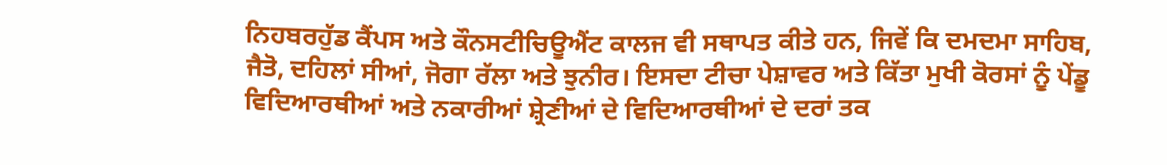ਨਿਹਬਰਹੁੱਡ ਕੈਂਪਸ ਅਤੇ ਕੌਨਸਟੀਚਿਊਐਂਟ ਕਾਲਜ ਵੀ ਸਥਾਪਤ ਕੀਤੇ ਹਨ, ਜਿਵੇਂ ਕਿ ਦਮਦਮਾ ਸਾਹਿਬ, ਜੈਤੋ, ਦਹਿਲਾਂ ਸੀਆਂ, ਜੋਗਾ ਰੱਲਾ ਅਤੇ ਝੁਨੀਰ। ਇਸਦਾ ਟੀਚਾ ਪੇਸ਼ਾਵਰ ਅਤੇ ਕਿੱਤਾ ਮੁਖੀ ਕੋਰਸਾਂ ਨੂੰ ਪੇਂਡੂ ਵਿਦਿਆਰਥੀਆਂ ਅਤੇ ਨਕਾਰੀਆਂ ਸ਼੍ਰੇਣੀਆਂ ਦੇ ਵਿਦਿਆਰਥੀਆਂ ਦੇ ਦਰਾਂ ਤਕ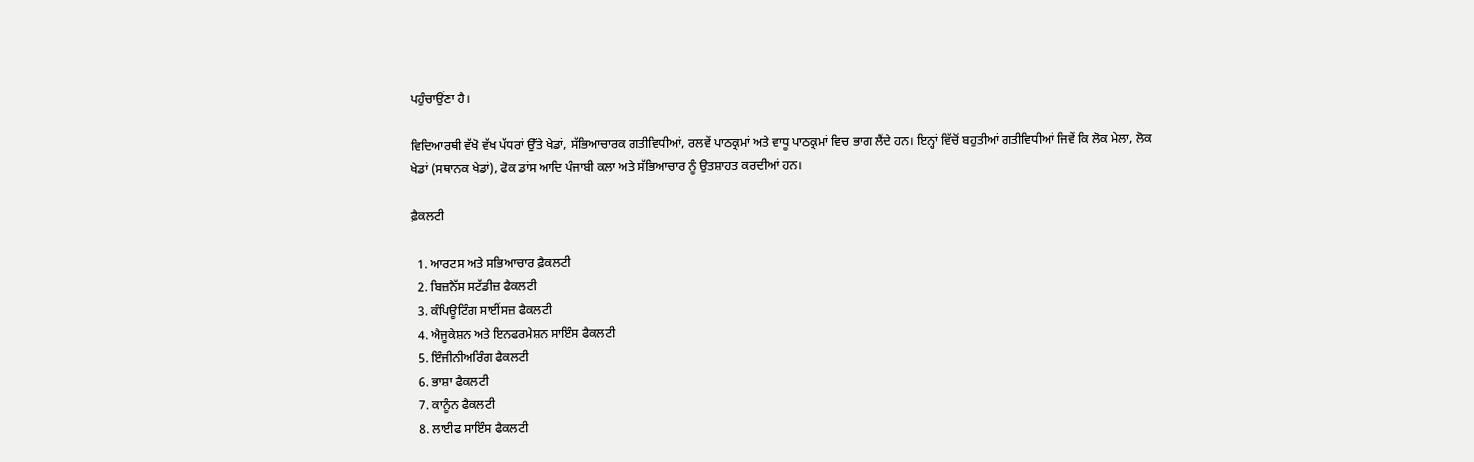ਪਹੁੰਚਾਉਂਣਾ ਹੈ।

ਵਿਦਿਆਰਥੀ ਵੱਖੋ ਵੱਖ ਪੱਧਰਾਂ ਉੱਤੇ ਖੇਡਾਂ, ਸੱਭਿਆਚਾਰਕ ਗਤੀਵਿਧੀਆਂ, ਰਲਵੇਂ ਪਾਠਕ੍ਰਮਾਂ ਅਤੇ ਵਾਧੂ ਪਾਠਕ੍ਰਮਾਂ ਵਿਚ ਭਾਗ ਲੈਂਦੇ ਹਨ। ਇਨ੍ਹਾਂ ਵਿੱਚੋਂ ਬਹੁਤੀਆਂ ਗਤੀਵਿਧੀਆਂ ਜਿਵੇਂ ਕਿ ਲੋਕ ਮੇਲਾ, ਲੋਕ ਖੇਡਾਂ (ਸਥਾਨਕ ਖੇਡਾਂ), ਫੋਕ ਡਾਂਸ ਆਦਿ ਪੰਜਾਬੀ ਕਲਾ ਅਤੇ ਸੱਭਿਆਚਾਰ ਨੂੰ ਉਤਸ਼ਾਹਤ ਕਰਦੀਆਂ ਹਨ।

ਫ਼ੈਕਲਟੀ

  1. ਆਰਟਸ ਅਤੇ ਸਭਿਆਚਾਰ ਫ਼ੈਕਲਟੀ
  2. ਬਿਜ਼ਨੈੱਸ ਸਟੱਡੀਜ਼ ਫੈਕਲਟੀ
  3. ਕੰਪਿਊਟਿੰਗ ਸਾਈਂਸਜ਼ ਫੈਕਲਟੀ
  4. ਐਜੂਕੇਸ਼ਨ ਅਤੇ ਇਨਫਰਮੇਸ਼ਨ ਸਾਇੰਸ ਫੈਕਲਟੀ
  5. ਇੰਜੀਨੀਅਰਿੰਗ ਫੈਕਲਟੀ
  6. ਭਾਸ਼ਾ ਫੈਕਲਟੀ
  7. ਕਾਨੂੰਨ ਫੈਕਲਟੀ
  8. ਲਾਈਫ ਸਾਇੰਸ ਫੈਕਲਟੀ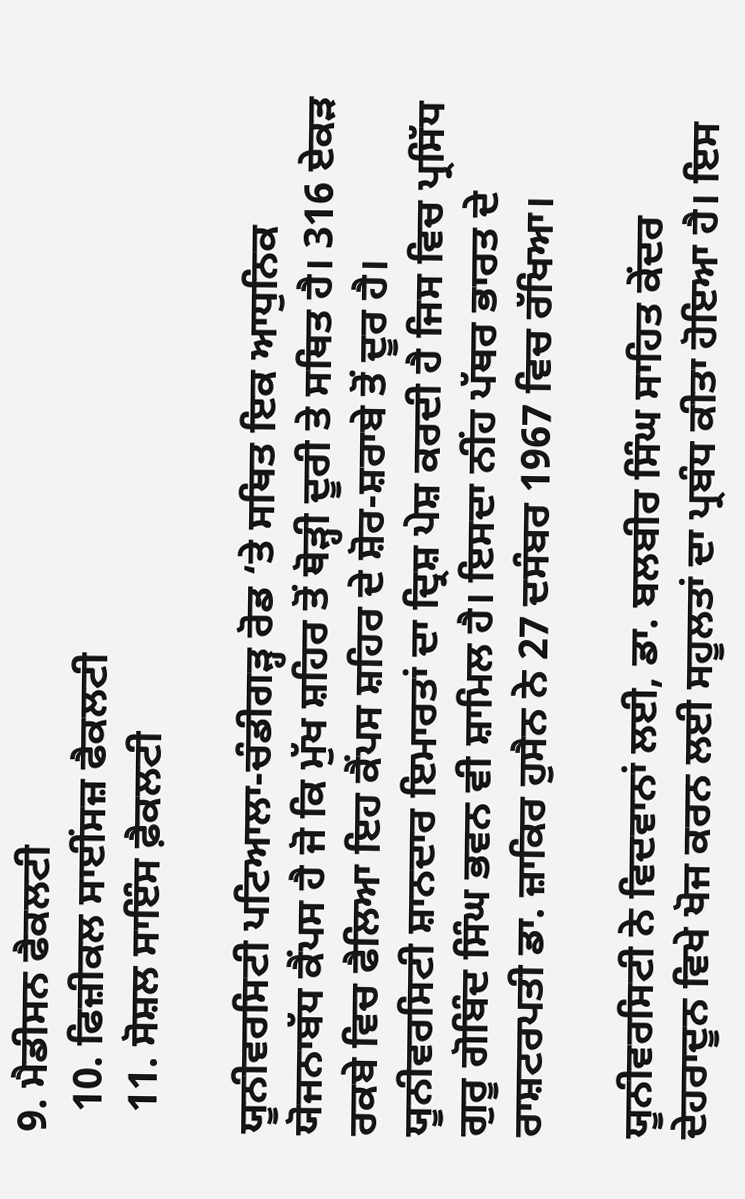9. ਮੈਡੀਸਨ ਫੈਕਲਟੀ
  10. ਫਿਜ਼ੀਕਲ ਸਾਈਂਸਜ਼ ਫੈਕਲਟੀ
  11. ਸੋਸ਼ਲ ਸਾਇੰਸ ਫ਼ੈਕਲਟੀ

ਯੂਨੀਵਰਸਿਟੀ ਪਟਿਆਲਾ-ਚੰਡੀਗੜ੍ਹ ਰੋਡ ‘ਤੇ ਸਥਿਤ ਇਕ ਆਧੁਨਿਕ ਯੋਜਨਾਬੱਧ ਕੈਂਪਸ ਹੈ ਜੋ ਕਿ ਮੁੱਖ ਸ਼ਹਿਰ ਤੋਂ ਥੋੜ੍ਹੀ ਦੂਰੀ ਤੇ ਸਥਿਤ ਹੈ। 316 ਏਕੜ ਰਕਬੇ ਵਿਚ ਫੈਲਿਆ ਇਹ ਕੈਂਪਸ ਸ਼ਹਿਰ ਦੇ ਸ਼ੋਰ-ਸ਼ਰਾਬੇ ਤੋਂ ਦੂਰ ਹੈ। ਯੂਨੀਵਰਸਿਟੀ ਸ਼ਾਨਦਾਰ ਇਮਾਰਤਾਂ ਦਾ ਦ੍ਰਿਸ਼ ਪੇਸ਼ ਕਰਦੀ ਹੈ ਜਿਸ ਵਿਚ ਪ੍ਰਸਿੱਧ ਗੁਰੂ ਗੋਬਿੰਦ ਸਿੰਘ ਭਵਨ ਵੀ ਸ਼ਾਮਿਲ ਹੈ। ਇਸਦਾ ਨੀਂਹ ਪੱਥਰ ਭਾਰਤ ਦੇ ਰਾਸ਼ਟਰਪਤੀ ਡਾ. ਜ਼ਾਕਿਰ ਹੁਸੈਨ ਨੇ 27 ਦਸੰਬਰ 1967 ਵਿਚ ਰੱਖਿਆ।

ਯੂਨੀਵਰਸਿਟੀ ਨੇ ਵਿਦਵਾਨਾਂ ਲਈ, ਡਾ. ਬਲਬੀਰ ਸਿੰਘ ਸਾਹਿਤ ਕੇਂਦਰ ਦੇਹਰਾਦੂਨ ਵਿਖੇ ਖੋਜ ਕਰਨ ਲਈ ਸਹੂਲਤਾਂ ਦਾ ਪ੍ਰਬੰਧ ਕੀਤਾ ਹੋਇਆ ਹੈ। ਇਸ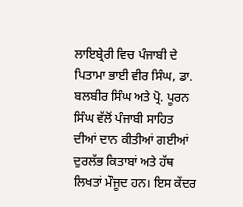ਲਾਇਬ੍ਰੇਰੀ ਵਿਚ ਪੰਜਾਬੀ ਦੇ ਪਿਤਾਮਾ ਭਾਈ ਵੀਰ ਸਿੰਘ, ਡਾ. ਬਲਬੀਰ ਸਿੰਘ ਅਤੇ ਪ੍ਰੋ. ਪੂਰਨ ਸਿੰਘ ਵੱਲੋਂ ਪੰਜਾਬੀ ਸਾਹਿਤ ਦੀਆਂ ਦਾਨ ਕੀਤੀਆਂ ਗਈਆਂ ਦੁਰਲੱਭ ਕਿਤਾਬਾਂ ਅਤੇ ਹੱਥ ਲਿਖਤਾਂ ਮੌਜੂਦ ਹਨ। ਇਸ ਕੇਂਦਰ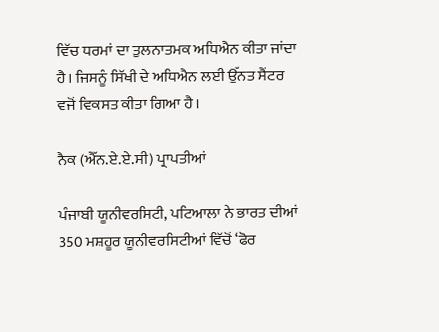ਵਿੱਚ ਧਰਮਾਂ ਦਾ ਤੁਲਨਾਤਮਕ ਅਧਿਐਨ ਕੀਤਾ ਜਾਂਦਾ ਹੈ। ਜਿਸਨੂੰ ਸਿੱਖੀ ਦੇ ਅਧਿਐਨ ਲਈ ਉੱਨਤ ਸੈਂਟਰ ਵਜੋਂ ਵਿਕਸਤ ਕੀਤਾ ਗਿਆ ਹੈ।

ਨੈਕ (ਐੱਨ.ਏ.ਏ.ਸੀ) ਪ੍ਰਾਪਤੀਆਂ

ਪੰਜਾਬੀ ਯੂਨੀਵਰਸਿਟੀ, ਪਟਿਆਲਾ ਨੇ ਭਾਰਤ ਦੀਆਂ 350 ਮਸ਼ਹੂਰ ਯੂਨੀਵਰਸਿਟੀਆਂ ਵਿੱਚੋਂ ‘ਫੋਰ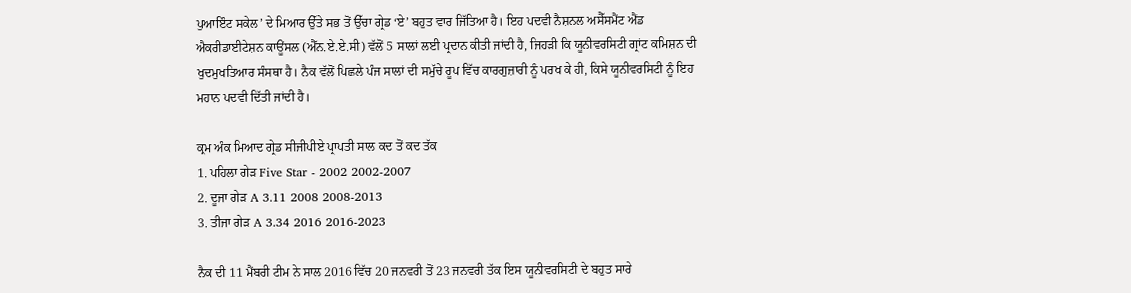ਪੁਆਇੰਟ ਸਕੇਲ’ ਦੇ ਮਿਆਰ ਉੱਤੇ ਸਭ ਤੋਂ ਉੱਚਾ ਗ੍ਰੇਡ ‘ਏ’ ਬਹੁਤ ਵਾਰ ਜਿੱਤਿਆ ਹੈ। ਇਹ ਪਦਵੀ ਨੈਸ਼ਨਲ ਅਸੈੱਸਮੈਂਟ ਐਂਡ ਐਕਰੀਡਾਈਟੇਸ਼ਨ ਕਾਊਂਸਲ (ਐੱਨ.ਏ.ਏ.ਸੀ) ਵੱਲੋਂ 5 ਸਾਲਾਂ ਲਈ ਪ੍ਰਦਾਨ ਕੀਤੀ ਜਾਂਦੀ ਹੈ, ਜਿਹੜੀ ਕਿ ਯੂਨੀਵਰਸਿਟੀ ਗ੍ਰਾਂਟ ਕਮਿਸ਼ਨ ਦੀ ਖੁਦਮੁਖਤਿਆਰ ਸੰਸਥਾ ਹੈ। ਨੈਕ ਵੱਲੋਂ ਪਿਛਲੇ ਪੰਜ ਸਾਲਾਂ ਦੀ ਸਮੁੱਚੇ ਰੂਪ ਵਿੱਚ ਕਾਰਗੁਜ਼ਾਰੀ ਨੂੰ ਪਰਖ ਕੇ ਹੀ, ਕਿਸੇ ਯੂਨੀਵਰਸਿਟੀ ਨੂੰ ਇਹ ਮਹਾਨ ਪਦਵੀ ਦਿੱਤੀ ਜਾਂਦੀ ਹੈ।

ਕ੍ਰਮ ਅੰਕ ਮਿਆਦ ਗ੍ਰੇਡ ਸੀਜੀਪੀਏ ਪ੍ਰਾਪਤੀ ਸਾਲ ਕਦ ਤੋਂ ਕਦ ਤੱਕ
1. ਪਹਿਲਾ ਗੇੜ Five Star - 2002 2002-2007
2. ਦੂਜਾ ਗੇੜ A 3.11 2008 2008-2013
3. ਤੀਜਾ ਗੇੜ A 3.34 2016 2016-2023

ਨੈਕ ਦੀ 11 ਮੈਂਬਰੀ ਟੀਮ ਨੇ ਸਾਲ 2016 ਵਿੱਚ 20 ਜਨਵਰੀ ਤੋਂ 23 ਜਨਵਰੀ ਤੱਕ ਇਸ ਯੂਨੀਵਰਸਿਟੀ ਦੇ ਬਹੁਤ ਸਾਰੇ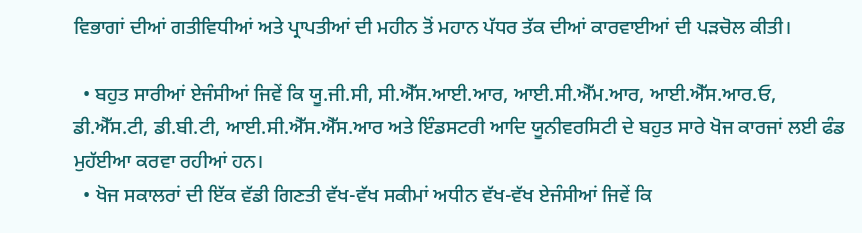ਵਿਭਾਗਾਂ ਦੀਆਂ ਗਤੀਵਿਧੀਆਂ ਅਤੇ ਪ੍ਰਾਪਤੀਆਂ ਦੀ ਮਹੀਨ ਤੋਂ ਮਹਾਨ ਪੱਧਰ ਤੱਕ ਦੀਆਂ ਕਾਰਵਾਈਆਂ ਦੀ ਪੜਚੋਲ ਕੀਤੀ।

  • ਬਹੁਤ ਸਾਰੀਆਂ ਏਜੰਸੀਆਂ ਜਿਵੇਂ ਕਿ ਯੂ.ਜੀ.ਸੀ, ਸੀ.ਐੱਸ.ਆਈ.ਆਰ, ਆਈ.ਸੀ.ਐੱਮ.ਆਰ, ਆਈ.ਐੱਸ.ਆਰ.ਓ, ਡੀ.ਐੱਸ.ਟੀ, ਡੀ.ਬੀ.ਟੀ, ਆਈ.ਸੀ.ਐੱਸ.ਐੱਸ.ਆਰ ਅਤੇ ਇੰਡਸਟਰੀ ਆਦਿ ਯੂਨੀਵਰਸਿਟੀ ਦੇ ਬਹੁਤ ਸਾਰੇ ਖੋਜ ਕਾਰਜਾਂ ਲਈ ਫੰਡ ਮੁਹੱਈਆ ਕਰਵਾ ਰਹੀਆਂ ਹਨ।
  • ਖੋਜ ਸਕਾਲਰਾਂ ਦੀ ਇੱਕ ਵੱਡੀ ਗਿਣਤੀ ਵੱਖ-ਵੱਖ ਸਕੀਮਾਂ ਅਧੀਨ ਵੱਖ-ਵੱਖ ਏਜੰਸੀਆਂ ਜਿਵੇਂ ਕਿ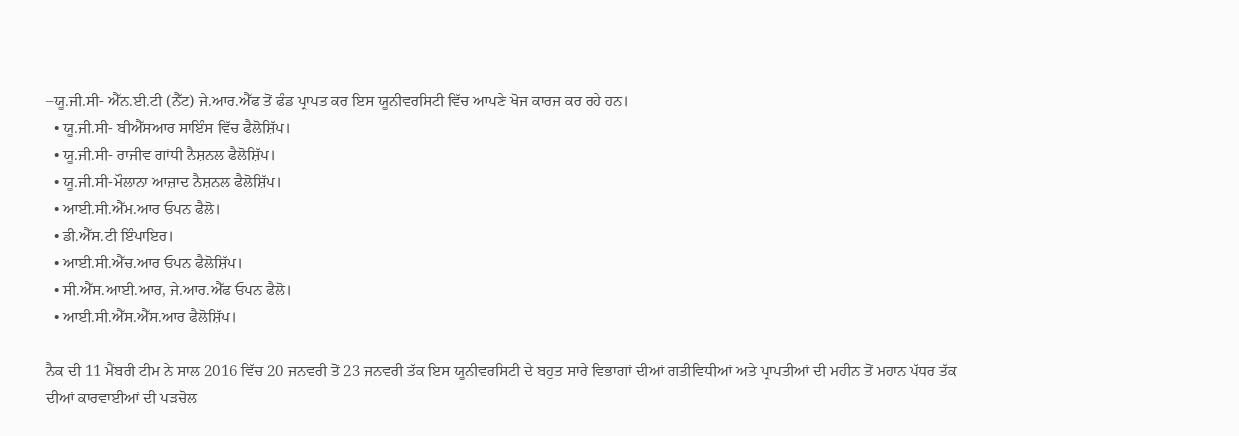–ਯੂ.ਜੀ.ਸੀ- ਐੱਨ.ਈ.ਟੀ (ਨੈੱਟ) ਜੇ.ਆਰ.ਐੱਫ ਤੋਂ ਫੰਡ ਪ੍ਰਾਪਤ ਕਰ ਇਸ ਯੂਨੀਵਰਸਿਟੀ ਵਿੱਚ ਆਪਣੇ ਖੋਜ ਕਾਰਜ ਕਰ ਰਹੇ ਹਨ।
  • ਯੂ.ਜੀ.ਸੀ- ਬੀਐੱਸਆਰ ਸਾਇੰਸ ਵਿੱਚ ਫੈਲੋਸ਼ਿੱਪ।
  • ਯੂ.ਜੀ.ਸੀ- ਰਾਜੀਵ ਗਾਂਧੀ ਨੈਸ਼ਨਲ ਫੈਲੋਸ਼ਿੱਪ।
  • ਯੂ.ਜੀ.ਸੀ-ਮੌਲਾਨਾ ਆਜ਼ਾਦ ਨੈਸ਼ਨਲ ਫੈਲੋਸ਼ਿੱਪ।
  • ਆਈ.ਸੀ.ਐੱਮ.ਆਰ ਓਪਨ ਫੈਲੋ।
  • ਡੀ.ਐੱਸ.ਟੀ ਇੰਪਾਇਰ।
  • ਆਈ.ਸੀ.ਐੱਚ.ਆਰ ਓਪਨ ਫੈਲੋਸ਼ਿੱਪ।
  • ਸੀ.ਐੱਸ.ਆਈ.ਆਰ, ਜੇ.ਆਰ.ਐੱਫ ਓਪਨ ਫੈਲੋ।
  • ਆਈ.ਸੀ.ਐੱਸ.ਐੱਸ.ਆਰ ਫੈਲੋਸ਼ਿੱਪ।

ਨੈਕ ਦੀ 11 ਮੈਂਬਰੀ ਟੀਮ ਨੇ ਸਾਲ 2016 ਵਿੱਚ 20 ਜਨਵਰੀ ਤੋਂ 23 ਜਨਵਰੀ ਤੱਕ ਇਸ ਯੂਨੀਵਰਸਿਟੀ ਦੇ ਬਹੁਤ ਸਾਰੇ ਵਿਭਾਗਾਂ ਦੀਆਂ ਗਤੀਵਿਧੀਆਂ ਅਤੇ ਪ੍ਰਾਪਤੀਆਂ ਦੀ ਮਹੀਨ ਤੋਂ ਮਹਾਨ ਪੱਧਰ ਤੱਕ ਦੀਆਂ ਕਾਰਵਾਈਆਂ ਦੀ ਪੜਚੋਲ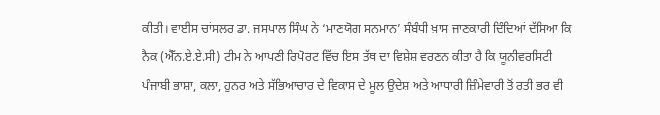ਕੀਤੀ। ਵਾਈਸ ਚਾਂਸਲਰ ਡਾ. ਜਸਪਾਲ ਸਿੰਘ ਨੇ ‘ਮਾਣਯੋਗ ਸਨਮਾਨ’ ਸੰਬੰਧੀ ਖ਼ਾਸ ਜਾਣਕਾਰੀ ਦਿੰਦਿਆਂ ਦੱਸਿਆ ਕਿ ਨੈਕ (ਐੱਨ.ਏ.ਏ.ਸੀ) ਟੀਮ ਨੇ ਆਪਣੀ ਰਿਪੋਰਟ ਵਿੱਚ ਇਸ ਤੱਥ ਦਾ ਵਿਸ਼ੇਸ਼ ਵਰਣਨ ਕੀਤਾ ਹੈ ਕਿ ਯੂਨੀਵਰਸਿਟੀ ਪੰਜਾਬੀ ਭਾਸ਼ਾ, ਕਲਾ, ਹੁਨਰ ਅਤੇ ਸੱਭਿਆਚਾਰ ਦੇ ਵਿਕਾਸ ਦੇ ਮੂਲ ਉਦੇਸ਼ ਅਤੇ ਆਧਾਰੀ ਜ਼ਿੰਮੇਵਾਰੀ ਤੋਂ ਰਤੀ ਭਰ ਵੀ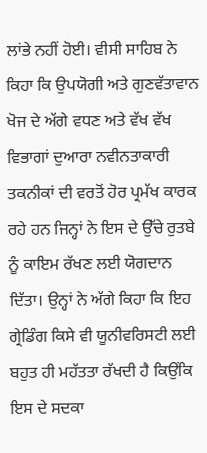ਲਾਂਭੇ ਨਹੀਂ ਹੋਈ। ਵੀਸੀ ਸਾਹਿਬ ਨੇ ਕਿਹਾ ਕਿ ਉਪਯੋਗੀ ਅਤੇ ਗੁਣਵੱਤਾਵਾਨ ਖੋਜ ਦੇ ਅੱਗੇ ਵਧਣ ਅਤੇ ਵੱਖ ਵੱਖ ਵਿਭਾਗਾਂ ਦੁਆਰਾ ਨਵੀਨਤਾਕਾਰੀ ਤਕਨੀਕਾਂ ਦੀ ਵਰਤੋਂ ਹੋਰ ਪ੍ਰਮੱਖ ਕਾਰਕ ਰਹੇ ਹਨ ਜਿਨ੍ਹਾਂ ਨੇ ਇਸ ਦੇ ਉੱਚੇ ਰੁਤਬੇ ਨੂੰ ਕਾਇਮ ਰੱਖਣ ਲਈ ਯੋਗਦਾਨ ਦਿੱਤਾ। ਉਨ੍ਹਾਂ ਨੇ ਅੱਗੇ ਕਿਹਾ ਕਿ ਇਹ ਗ੍ਰੇਡਿੰਗ ਕਿਸੇ ਵੀ ਯੂਨੀਵਰਿਸਟੀ ਲਈ ਬਹੁਤ ਹੀ ਮਹੱਤਤਾ ਰੱਖਦੀ ਹੈ ਕਿਉਂਕਿ ਇਸ ਦੇ ਸਦਕਾ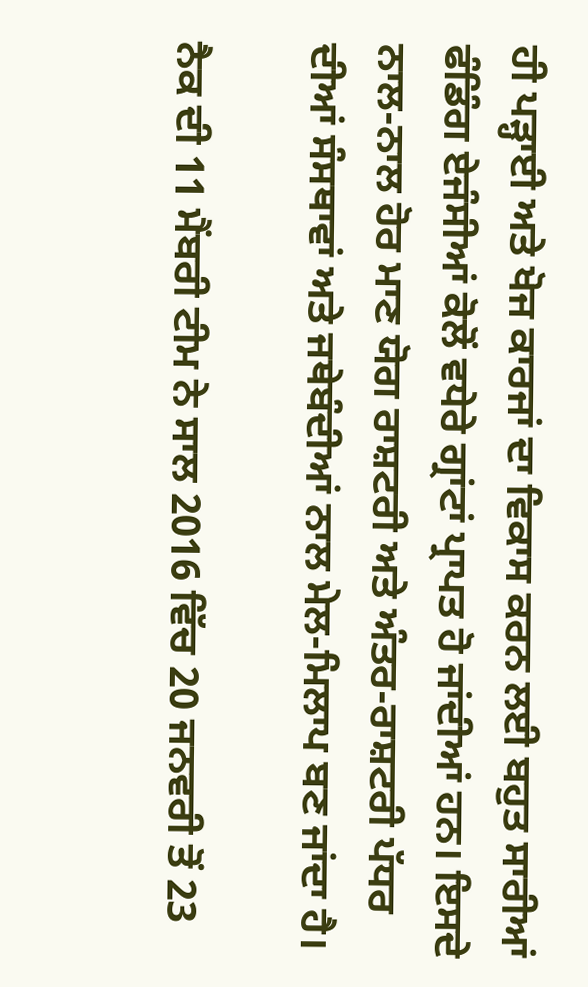ਹੀ ਪੜ੍ਹਾਈ ਅਤੇ ਖੋਜ ਕਾਰਜਾਂ ਦਾ ਵਿਕਾਸ ਕਰਨ ਲਈ ਬਹੁਤ ਸਾਰੀਆਂ ਫੰਡਿੰਗ ਏਜੰਸੀਆਂ ਕੋਲੋਂ ਵਧੇਰੇ ਗ੍ਰਾਂਟਾਂ ਪ੍ਰਾਪਤ ਹੋ ਜਾਂਦੀਆਂ ਹਨ। ਇਸਦੇ ਨਾਲ-ਨਾਲ ਹੋਰ ਮਾਣ ਯੋਗ ਰਾਸ਼ਟਰੀ ਅਤੇ ਅੰਤਰ-ਰਾਸ਼ਟਰੀ ਪੱਧਰ ਦੀਆਂ ਸੰਸਥਾਵਾਂ ਅਤੇ ਜਥੇਬੰਦੀਆਂ ਨਾਲ ਮੇਲ-ਮਿਲਾਪ ਬਣ ਜਾਂਦਾ ਹੈ।

ਨੈਕ ਦੀ 11 ਮੈਂਬਰੀ ਟੀਮ ਨੇ ਸਾਲ 2016 ਵਿੱਚ 20 ਜਨਵਰੀ ਤੋਂ 23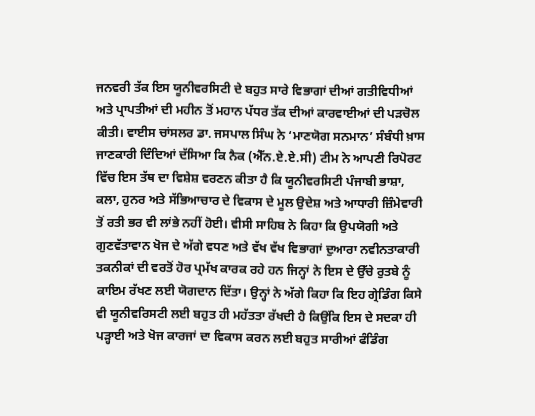ਜਨਵਰੀ ਤੱਕ ਇਸ ਯੂਨੀਵਰਸਿਟੀ ਦੇ ਬਹੁਤ ਸਾਰੇ ਵਿਭਾਗਾਂ ਦੀਆਂ ਗਤੀਵਿਧੀਆਂ ਅਤੇ ਪ੍ਰਾਪਤੀਆਂ ਦੀ ਮਹੀਨ ਤੋਂ ਮਹਾਨ ਪੱਧਰ ਤੱਕ ਦੀਆਂ ਕਾਰਵਾਈਆਂ ਦੀ ਪੜਚੋਲ ਕੀਤੀ। ਵਾਈਸ ਚਾਂਸਲਰ ਡਾ. ਜਸਪਾਲ ਸਿੰਘ ਨੇ ‘ਮਾਣਯੋਗ ਸਨਮਾਨ’ ਸੰਬੰਧੀ ਖ਼ਾਸ ਜਾਣਕਾਰੀ ਦਿੰਦਿਆਂ ਦੱਸਿਆ ਕਿ ਨੈਕ (ਐੱਨ.ਏ.ਏ.ਸੀ) ਟੀਮ ਨੇ ਆਪਣੀ ਰਿਪੋਰਟ ਵਿੱਚ ਇਸ ਤੱਥ ਦਾ ਵਿਸ਼ੇਸ਼ ਵਰਣਨ ਕੀਤਾ ਹੈ ਕਿ ਯੂਨੀਵਰਸਿਟੀ ਪੰਜਾਬੀ ਭਾਸ਼ਾ, ਕਲਾ, ਹੁਨਰ ਅਤੇ ਸੱਭਿਆਚਾਰ ਦੇ ਵਿਕਾਸ ਦੇ ਮੂਲ ਉਦੇਸ਼ ਅਤੇ ਆਧਾਰੀ ਜ਼ਿੰਮੇਵਾਰੀ ਤੋਂ ਰਤੀ ਭਰ ਵੀ ਲਾਂਭੇ ਨਹੀਂ ਹੋਈ। ਵੀਸੀ ਸਾਹਿਬ ਨੇ ਕਿਹਾ ਕਿ ਉਪਯੋਗੀ ਅਤੇ ਗੁਣਵੱਤਾਵਾਨ ਖੋਜ ਦੇ ਅੱਗੇ ਵਧਣ ਅਤੇ ਵੱਖ ਵੱਖ ਵਿਭਾਗਾਂ ਦੁਆਰਾ ਨਵੀਨਤਾਕਾਰੀ ਤਕਨੀਕਾਂ ਦੀ ਵਰਤੋਂ ਹੋਰ ਪ੍ਰਮੱਖ ਕਾਰਕ ਰਹੇ ਹਨ ਜਿਨ੍ਹਾਂ ਨੇ ਇਸ ਦੇ ਉੱਚੇ ਰੁਤਬੇ ਨੂੰ ਕਾਇਮ ਰੱਖਣ ਲਈ ਯੋਗਦਾਨ ਦਿੱਤਾ। ਉਨ੍ਹਾਂ ਨੇ ਅੱਗੇ ਕਿਹਾ ਕਿ ਇਹ ਗ੍ਰੇਡਿੰਗ ਕਿਸੇ ਵੀ ਯੂਨੀਵਰਿਸਟੀ ਲਈ ਬਹੁਤ ਹੀ ਮਹੱਤਤਾ ਰੱਖਦੀ ਹੈ ਕਿਉਂਕਿ ਇਸ ਦੇ ਸਦਕਾ ਹੀ ਪੜ੍ਹਾਈ ਅਤੇ ਖੋਜ ਕਾਰਜਾਂ ਦਾ ਵਿਕਾਸ ਕਰਨ ਲਈ ਬਹੁਤ ਸਾਰੀਆਂ ਫੰਡਿੰਗ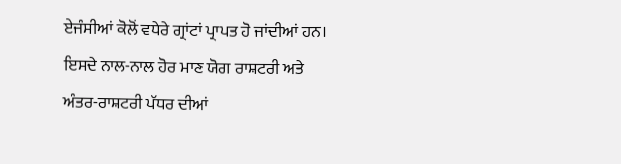ਏਜੰਸੀਆਂ ਕੋਲੋਂ ਵਧੇਰੇ ਗ੍ਰਾਂਟਾਂ ਪ੍ਰਾਪਤ ਹੋ ਜਾਂਦੀਆਂ ਹਨ। ਇਸਦੇ ਨਾਲ-ਨਾਲ ਹੋਰ ਮਾਣ ਯੋਗ ਰਾਸ਼ਟਰੀ ਅਤੇ ਅੰਤਰ-ਰਾਸ਼ਟਰੀ ਪੱਧਰ ਦੀਆਂ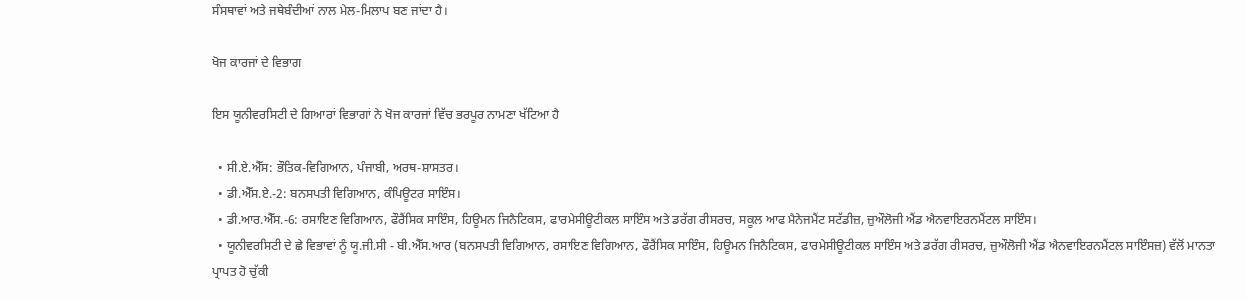ਸੰਸਥਾਵਾਂ ਅਤੇ ਜਥੇਬੰਦੀਆਂ ਨਾਲ ਮੇਲ-ਮਿਲਾਪ ਬਣ ਜਾਂਦਾ ਹੈ।

ਖੋਜ ਕਾਰਜਾਂ ਦੇ ਵਿਭਾਗ

ਇਸ ਯੂਨੀਵਰਸਿਟੀ ਦੇ ਗਿਆਰਾਂ ਵਿਭਾਗਾਂ ਨੇ ਖੋਜ ਕਾਰਜਾਂ ਵਿੱਚ ਭਰਪੂਰ ਨਾਮਣਾ ਖੱਟਿਆ ਹੈ

  • ਸੀ.ਏ.ਐੱਸ: ਭੌਤਿਕ-ਵਿਗਿਆਨ, ਪੰਜਾਬੀ, ਅਰਥ-ਸ਼ਾਸਤਰ।
  • ਡੀ.ਐੱਸ.ਏ.-2: ਬਨਸਪਤੀ ਵਿਗਿਆਨ, ਕੰਪਿਊਟਰ ਸਾਇੰਸ।
  • ਡੀ.ਆਰ.ਐੱਸ.-6: ਰਸਾਇਣ ਵਿਗਿਆਨ, ਫੌਰੈਂਸਿਕ ਸਾਇੰਸ, ਹਿਊਮਨ ਜਿਨੈਟਿਕਸ, ਫਾਰਮੇਸੀਊਟੀਕਲ ਸਾਇੰਸ ਅਤੇ ਡਰੱਗ ਰੀਸਰਚ, ਸਕੂਲ ਆਫ ਮੈਨੇਜਮੈਂਟ ਸਟੱਡੀਜ਼, ਜ਼ੁਔਲੋਜੀ ਐਂਡ ਐਨਵਾਇਰਨਮੈਂਟਲ ਸਾਇੰਸ।
  • ਯੂਨੀਵਰਸਿਟੀ ਦੇ ਛੇ ਵਿਭਾਵਾਂ ਨੂੰ ਯੂ.ਜੀ.ਸੀ - ਬੀ.ਐੱਸ.ਆਰ (ਬਨਸਪਤੀ ਵਿਗਿਆਨ, ਰਸਾਇਣ ਵਿਗਿਆਨ, ਫੌਰੈਂਸਿਕ ਸਾਇੰਸ, ਹਿਊਮਨ ਜਿਨੈਟਿਕਸ, ਫਾਰਮੇਸੀਊਟੀਕਲ ਸਾਇੰਸ ਅਤੇ ਡਰੱਗ ਰੀਸਰਚ, ਜ਼ੁਔਲੋਜੀ ਐਂਡ ਐਨਵਾਇਰਨਮੈਂਟਲ ਸਾਇੰਸਜ਼) ਵੱਲੋਂ ਮਾਨਤਾ ਪ੍ਰਾਪਤ ਹੋ ਚੁੱਕੀ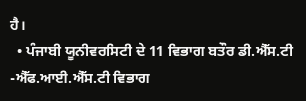ਹੈ।
  • ਪੰਜਾਬੀ ਯੂਨੀਵਰਸਿਟੀ ਦੇ 11 ਵਿਭਾਗ ਬਤੌਰ ਡੀ.ਐੱਸ.ਟੀ -ਐੱਫ.ਆਈ.ਐੱਸ.ਟੀ ਵਿਭਾਗ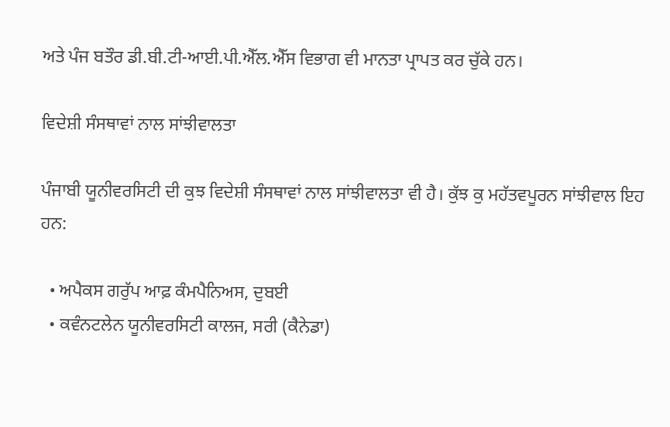ਅਤੇ ਪੰਜ ਬਤੌਰ ਡੀ.ਬੀ.ਟੀ-ਆਈ.ਪੀ.ਐੱਲ.ਐੱਸ ਵਿਭਾਗ ਵੀ ਮਾਨਤਾ ਪ੍ਰਾਪਤ ਕਰ ਚੁੱਕੇ ਹਨ।

ਵਿਦੇਸ਼ੀ ਸੰਸਥਾਵਾਂ ਨਾਲ ਸਾਂਝੀਵਾਲਤਾ

ਪੰਜਾਬੀ ਯੂਨੀਵਰਸਿਟੀ ਦੀ ਕੁਝ ਵਿਦੇਸ਼ੀ ਸੰਸਥਾਵਾਂ ਨਾਲ ਸਾਂਝੀਵਾਲਤਾ ਵੀ ਹੈ। ਕੁੱਝ ਕੁ ਮਹੱਤਵਪੂਰਨ ਸਾਂਝੀਵਾਲ ਇਹ ਹਨ:

  • ਅਪੈਕਸ ਗਰੁੱਪ ਆਫ਼ ਕੰਮਪੈਨਿਅਸ, ਦੁਬਈ
  • ਕਵੰਨਟਲੇਨ ਯੂਨੀਵਰਸਿਟੀ ਕਾਲਜ, ਸਰੀ (ਕੈਨੇਡਾ)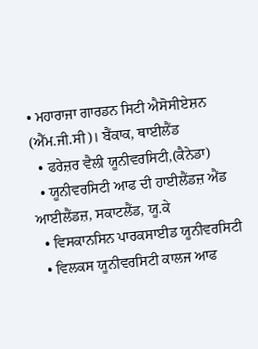• ਮਹਾਰਾਜਾ ਗਾਰਡਨ ਸਿਟੀ ਐਸੋਸੀਏਸ਼ਨ (ਐੱਮ.ਜੀ.ਸੀ)। ਬੈਂਕਾਕ, ਥਾਈਲੈਂਡ
  • ਫਰੇਜ਼ਰ ਵੈਲੀ ਯੂਨੀਵਰਸਿਟੀ,(ਕੈਨੇਡਾ)
  • ਯੂਨੀਵਰਸਿਟੀ ਆਫ ਦੀ ਹਾਈਲੈਂਡਜ਼ ਐਂਡ ਆਈਲੈਂਡਜ਼, ਸਕਾਟਲੈਂਡ, ਯੂ.ਕੇ
  • ਵਿਸਕਾਨਸਿਨ ਪਾਰਕਸਾਈਡ ਯੂਨੀਵਰਸਿਟੀ
  • ਵਿਲਕਸ ਯੂਨੀਵਰਸਿਟੀ ਕਾਲਜ ਆਫ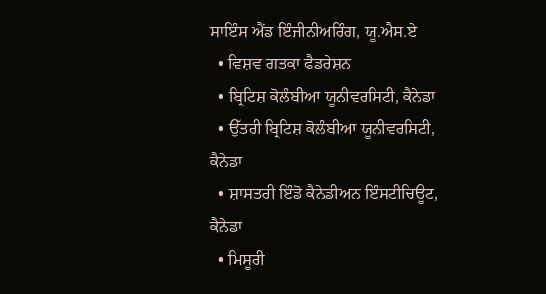ਸਾਇੰਸ ਐਂਡ ਇੰਜੀਨੀਅਰਿੰਗ, ਯੂ.ਐਸ.ਏ
  • ਵਿਸ਼ਵ ਗਤਕਾ ਫੈਡਰੇਸ਼ਨ
  • ਬ੍ਰਿਟਿਸ਼ ਕੋਲੰਬੀਆ ਯੂਨੀਵਰਸਿਟੀ, ਕੈਨੇਡਾ
  • ਉੱਤਰੀ ਬ੍ਰਿਟਿਸ਼ ਕੋਲੰਬੀਆ ਯੂਨੀਵਰਸਿਟੀ, ਕੈਨੇਡਾ
  • ਸ਼ਾਸਤਰੀ ਇੰਡੋ ਕੈਨੇਡੀਅਨ ਇੰਸਟੀਚਿਊਟ, ਕੈਨੇਡਾ
  • ਮਿਸੂਰੀ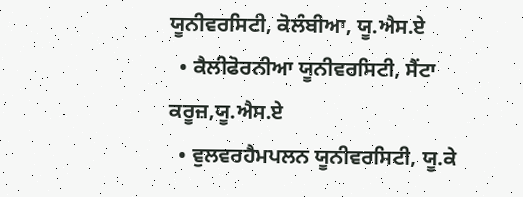ਯੂਨੀਵਰਸਿਟੀ, ਕੋਲੰਬੀਆ, ਯੂ.ਐਸ.ਏ
  • ਕੈਲੀਫੋਰਨੀਆ ਯੂਨੀਵਰਸਿਟੀ, ਸੈਂਟਾ ਕਰੂਜ਼,ਯੂ.ਐਸ.ਏ
  • ਵੁਲਵਰਹੈਮਪਲਨ ਯੂਨੀਵਰਸਿਟੀ, ਯੂ.ਕੇ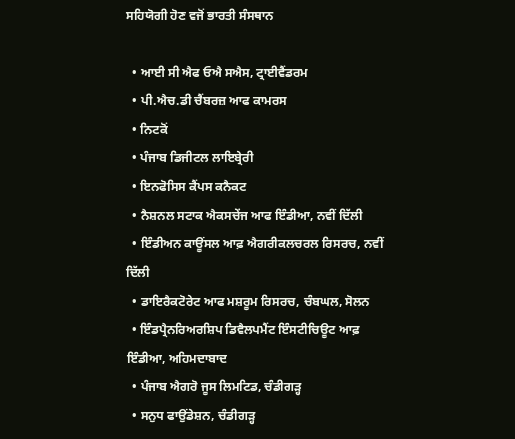ਸਹਿਯੋਗੀ ਹੋਣ ਵਜੋਂ ਭਾਰਤੀ ਸੰਸਥਾਨ

  • ਆਈ ਸੀ ਐਫ ਓਐ ਸਐਸ, ਟ੍ਰਾਈਵੈਂਡਰਮ
  • ਪੀ.ਐਚ.ਡੀ ਚੈਂਬਰਜ਼ ਆਫ ਕਾਮਰਸ
  • ਨਿਟਕੋਂ
  • ਪੰਜਾਬ ਡਿਜੀਟਲ ਲਾਇਬ੍ਰੇਰੀ
  • ਇਨਫੋਸਿਸ ਕੈਂਪਸ ਕਨੈਕਟ
  • ਨੈਸ਼ਨਲ ਸਟਾਕ ਐਕਸਚੇਂਜ ਆਫ ਇੰਡੀਆ, ਨਵੀਂ ਦਿੱਲੀ
  • ਇੰਡੀਅਨ ਕਾਊਂਸਲ ਆਫ਼ ਐਗਰੀਕਲਚਰਲ ਰਿਸਰਚ, ਨਵੀਂ ਦਿੱਲੀ
  • ਡਾਇਰੈਕਟੋਰੇਟ ਆਫ ਮਸ਼ਰੂਮ ਰਿਸਰਚ, ਚੰਬਘਲ, ਸੋਲਨ
  • ਇੰਡਪ੍ਰੈਨਰਿਅਰਸ਼ਿਪ ਡਿਵੈਲਪਮੈਂਟ ਇੰਸਟੀਚਿਊਟ ਆਫ਼ ਇੰਡੀਆ, ਅਹਿਮਦਾਬਾਦ
  • ਪੰਜਾਬ ਐਗਰੋ ਜੂਸ ਲਿਮਟਿਡ, ਚੰਡੀਗੜ੍ਹ
  • ਸਨੁਧ ਫਾਉਂਡੇਸ਼ਨ, ਚੰਡੀਗੜ੍ਹ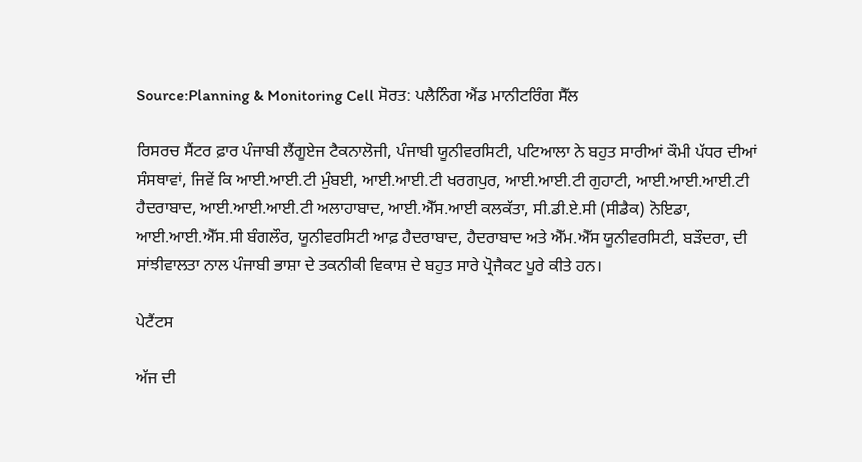Source:Planning & Monitoring Cell ਸੋਰਤ: ਪਲੈਨਿੰਗ ਐਂਡ ਮਾਨੀਟਰਿੰਗ ਸੈੱਲ

ਰਿਸਰਚ ਸੈਂਟਰ ਫ਼ਾਰ ਪੰਜਾਬੀ ਲੈਂਗੂਏਜ ਟੈਕਨਾਲੋਜੀ, ਪੰਜਾਬੀ ਯੂਨੀਵਰਸਿਟੀ, ਪਟਿਆਲਾ ਨੇ ਬਹੁਤ ਸਾਰੀਆਂ ਕੌਮੀ ਪੱਧਰ ਦੀਆਂ ਸੰਸਥਾਵਾਂ, ਜਿਵੇਂ ਕਿ ਆਈ.ਆਈ.ਟੀ ਮੁੰਬਈ, ਆਈ.ਆਈ.ਟੀ ਖਰਗਪੁਰ, ਆਈ.ਆਈ.ਟੀ ਗੁਹਾਟੀ, ਆਈ.ਆਈ.ਆਈ.ਟੀ ਹੈਦਰਾਬਾਦ, ਆਈ.ਆਈ.ਆਈ.ਟੀ ਅਲਾਹਾਬਾਦ, ਆਈ.ਐੱਸ.ਆਈ ਕਲਕੱਤਾ, ਸੀ.ਡੀ.ਏ.ਸੀ (ਸੀਡੈਕ) ਨੋਇਡਾ, ਆਈ.ਆਈ.ਐੱਸ.ਸੀ ਬੰਗਲੌਰ, ਯੂਨੀਵਰਸਿਟੀ ਆਫ਼ ਹੈਦਰਾਬਾਦ, ਹੈਦਰਾਬਾਦ ਅਤੇ ਐੱਮ.ਐੱਸ ਯੂਨੀਵਰਸਿਟੀ, ਬੜੌਦਰਾ, ਦੀ ਸਾਂਝੀਵਾਲਤਾ ਨਾਲ ਪੰਜਾਬੀ ਭਾਸ਼ਾ ਦੇ ਤਕਨੀਕੀ ਵਿਕਾਸ਼ ਦੇ ਬਹੁਤ ਸਾਰੇ ਪ੍ਰੋਜੈਕਟ ਪੂਰੇ ਕੀਤੇ ਹਨ।

ਪੇਟੈਂਟਸ

ਅੱਜ ਦੀ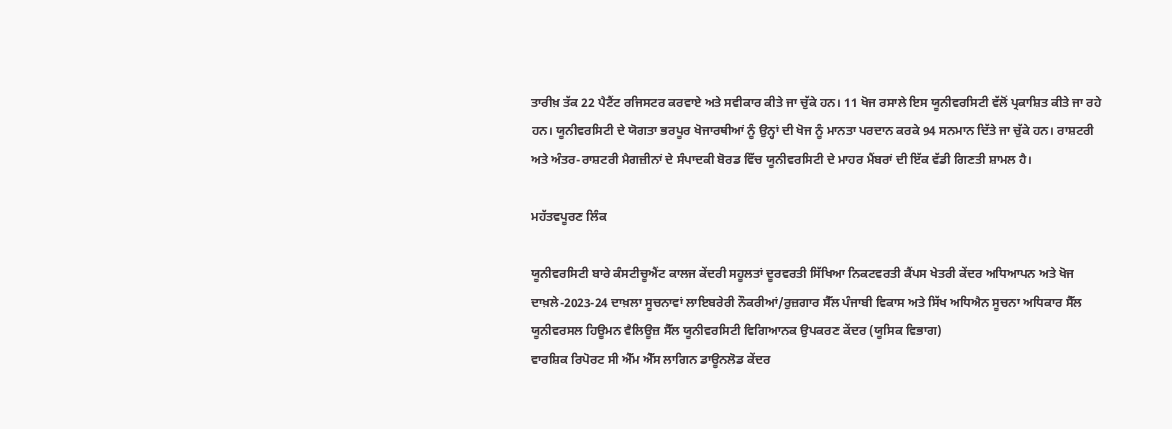ਤਾਰੀਖ਼ ਤੱਕ 22 ਪੈਟੈਂਟ ਰਜਿਸਟਰ ਕਰਵਾਏ ਅਤੇ ਸਵੀਕਾਰ ਕੀਤੇ ਜਾ ਚੁੱਕੇ ਹਨ। 11 ਖੋਜ ਰਸਾਲੇ ਇਸ ਯੂਨੀਵਰਸਿਟੀ ਵੱਲੋਂ ਪ੍ਰਕਾਸ਼ਿਤ ਕੀਤੇ ਜਾ ਰਹੇ ਹਨ। ਯੂਨੀਵਰਸਿਟੀ ਦੇ ਯੋਗਤਾ ਭਰਪੂਰ ਖੋਜਾਰਥੀਆਂ ਨੂੰ ਉਨ੍ਹਾਂ ਦੀ ਖੋਜ ਨੂੰ ਮਾਨਤਾ ਪਰਦਾਨ ਕਰਕੇ 94 ਸਨਮਾਨ ਦਿੱਤੇ ਜਾ ਚੁੱਕੇ ਹਨ। ਰਾਸ਼ਟਰੀ ਅਤੇ ਅੰਤਰ-ਰਾਸ਼ਟਰੀ ਮੈਗਜ਼ੀਨਾਂ ਦੇ ਸੰਪਾਦਕੀ ਬੋਰਡ ਵਿੱਚ ਯੂਨੀਵਰਸਿਟੀ ਦੇ ਮਾਹਰ ਮੈਂਬਰਾਂ ਦੀ ਇੱਕ ਵੱਡੀ ਗਿਣਤੀ ਸ਼ਾਮਲ ਹੈ।

ਮਹੱਤਵਪੂਰਣ ਲਿੰਕ

ਯੂਨੀਵਰਸਿਟੀ ਬਾਰੇ ਕੰਸਟੀਚੂਐਂਟ ਕਾਲਜ ਕੇਂਦਰੀ ਸਹੂਲਤਾਂ ਦੂਰਵਰਤੀ ਸਿੱਖਿਆ ਨਿਕਟਵਰਤੀ ਕੈਂਪਸ ਖੇਤਰੀ ਕੇਂਦਰ ਅਧਿਆਪਨ ਅਤੇ ਖੋਜ
ਦਾਖ਼ਲੇ-2023-24 ਦਾਖ਼ਲਾ ਸੂਚਨਾਵਾਂ ਲਾਇਬਰੇਰੀ ਨੌਕਰੀਆਂ/ਰੁਜ਼ਗਾਰ ਸੈੱਲ ਪੰਜਾਬੀ ਵਿਕਾਸ ਅਤੇ ਸਿੱਖ ਅਧਿਐਨ ਸੂਚਨਾ ਅਧਿਕਾਰ ਸੈੱਲ ਯੂਨੀਵਰਸਲ ਹਿਊਮਨ ਵੈਲਿਊਜ਼ ਸੈੱਲ ਯੂਨੀਵਰਸਿਟੀ ਵਿਗਿਆਨਕ ਉਪਕਰਣ ਕੇਂਦਰ (ਯੂਸਿਕ ਵਿਭਾਗ)
ਵਾਰਸ਼ਿਕ ਰਿਪੋਰਟ ਸੀ ਐੱਮ ਐੱਸ ਲਾਗਿਨ ਡਾਊਨਲੋਡ ਕੇਂਦਰ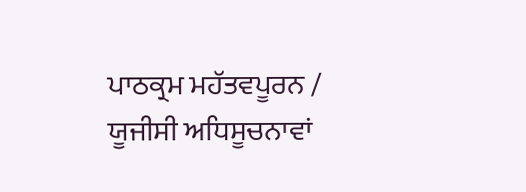ਪਾਠਕ੍ਰਮ ਮਹੱਤਵਪੂਰਨ / ਯੂਜੀਸੀ ਅਧਿਸੂਚਨਾਵਾਂ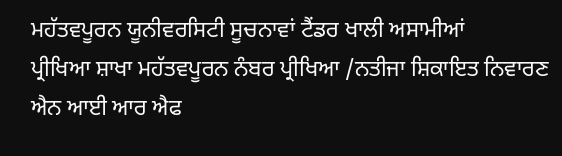ਮਹੱਤਵਪੂਰਨ ਯੂਨੀਵਰਸਿਟੀ ਸੂਚਨਾਵਾਂ ਟੈਂਡਰ ਖਾਲੀ ਅਸਾਮੀਆਂ
ਪ੍ਰੀਖਿਆ ਸ਼ਾਖਾ ਮਹੱਤਵਪੂਰਨ ਨੰਬਰ ਪ੍ਰੀਖਿਆ /ਨਤੀਜਾ ਸ਼ਿਕਾਇਤ ਨਿਵਾਰਣ ਐਨ ਆਈ ਆਰ ਐਫ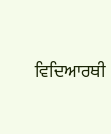ਵਿਦਿਆਰਥੀ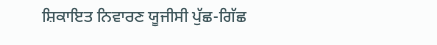ਸ਼ਿਕਾਇਤ ਨਿਵਾਰਣ ਯੂਜੀਸੀ ਪੁੱਛ-ਗਿੱਛ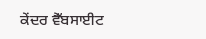ਕੇਂਦਰ ਵੈੱਬਸਾਈਟ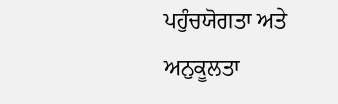ਪਹੁੰਚਯੋਗਤਾ ਅਤੇ ਅਨੁਕੂਲਤਾ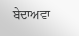ਬੇਦਾਅਵਾ